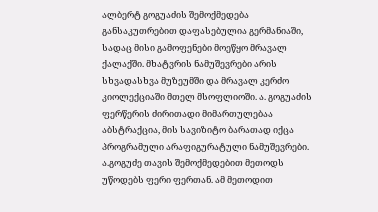ალბერტ გოგუაძის შემოქმედება განსაკუთრებით დაფასებულია გერმანიაში, სადაც მისი გამოფენები მოეწყო მრავალ ქალაქში. მხატვრის ნამუშევრები არის სხვადასხვა მუზეუმში და მრავალ კერძო კიოლექციაში მთელ მსოფლიოში. ა. გოგუაძის ფერწერის ძირითადი მიმართულებაა აბსტრაქცია, მის სავიზიტო ბარათად იქცა პროგრამული არაფიგურატული ნამუშევრები. ა.გოგუძე თავის შემოქმედებით მეთოდს უწოდებს ფერი ფერთან. ამ მეთოდით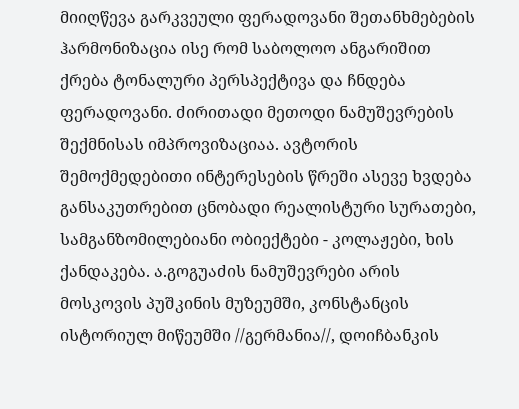მიიღწევა გარკვეული ფერადოვანი შეთანხმებების ჰარმონიზაცია ისე რომ საბოლოო ანგარიშით ქრება ტონალური პერსპექტივა და ჩნდება ფერადოვანი. ძირითადი მეთოდი ნამუშევრების შექმნისას იმპროვიზაციაა. ავტორის შემოქმედებითი ინტერესების წრეში ასევე ხვდება განსაკუთრებით ცნობადი რეალისტური სურათები, სამგანზომილებიანი ობიექტები - კოლაჟები, ხის ქანდაკება. ა.გოგუაძის ნამუშევრები არის მოსკოვის პუშკინის მუზეუმში, კონსტანცის ისტორიულ მიწეუმში //გერმანია//, დოიჩბანკის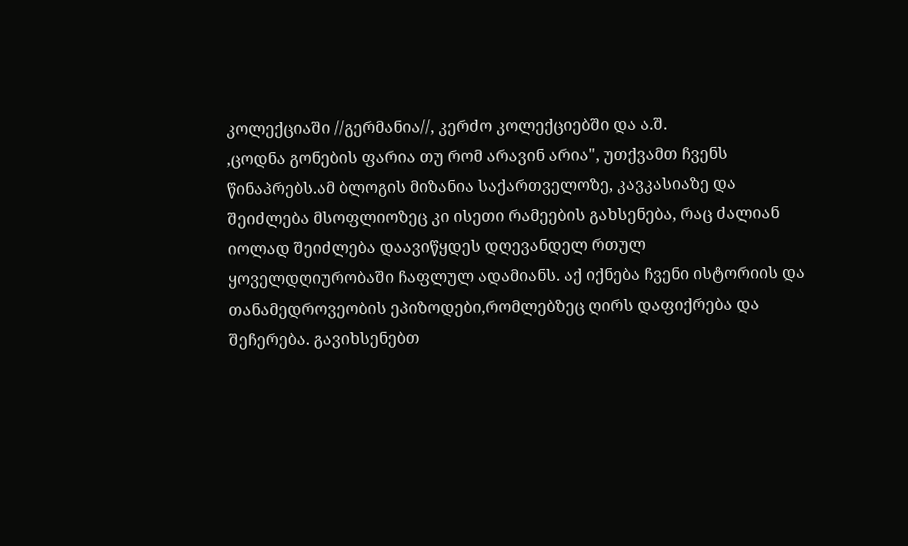კოლექციაში //გერმანია//, კერძო კოლექციებში და ა.შ.
,ცოდნა გონების ფარია თუ რომ არავინ არია", უთქვამთ ჩვენს წინაპრებს.ამ ბლოგის მიზანია საქართველოზე, კავკასიაზე და შეიძლება მსოფლიოზეც კი ისეთი რამეების გახსენება, რაც ძალიან იოლად შეიძლება დაავიწყდეს დღევანდელ რთულ ყოველდღიურობაში ჩაფლულ ადამიანს. აქ იქნება ჩვენი ისტორიის და თანამედროვეობის ეპიზოდები,რომლებზეც ღირს დაფიქრება და შეჩერება. გავიხსენებთ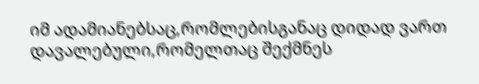იმ ადამიანებსაც,რომლებისგანაც დიდად ვართ დავალებული,რომელთაც შექმნეს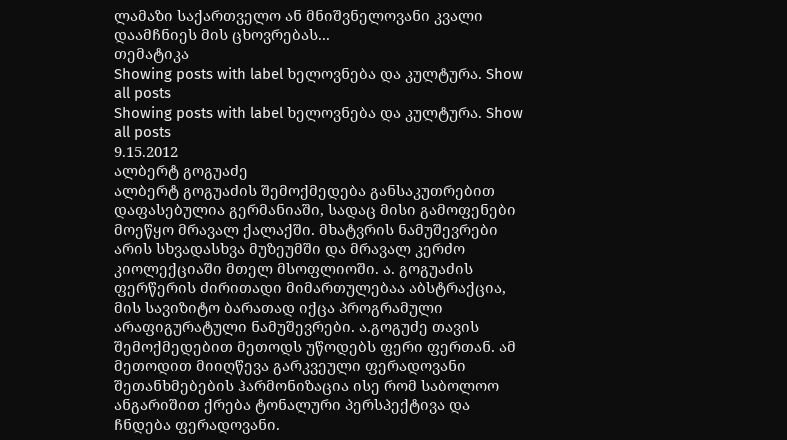ლამაზი საქართველო ან მნიშვნელოვანი კვალი დაამჩნიეს მის ცხოვრებას...
თემატიკა
Showing posts with label ხელოვნება და კულტურა. Show all posts
Showing posts with label ხელოვნება და კულტურა. Show all posts
9.15.2012
ალბერტ გოგუაძე
ალბერტ გოგუაძის შემოქმედება განსაკუთრებით დაფასებულია გერმანიაში, სადაც მისი გამოფენები მოეწყო მრავალ ქალაქში. მხატვრის ნამუშევრები არის სხვადასხვა მუზეუმში და მრავალ კერძო კიოლექციაში მთელ მსოფლიოში. ა. გოგუაძის ფერწერის ძირითადი მიმართულებაა აბსტრაქცია, მის სავიზიტო ბარათად იქცა პროგრამული არაფიგურატული ნამუშევრები. ა.გოგუძე თავის შემოქმედებით მეთოდს უწოდებს ფერი ფერთან. ამ მეთოდით მიიღწევა გარკვეული ფერადოვანი შეთანხმებების ჰარმონიზაცია ისე რომ საბოლოო ანგარიშით ქრება ტონალური პერსპექტივა და ჩნდება ფერადოვანი.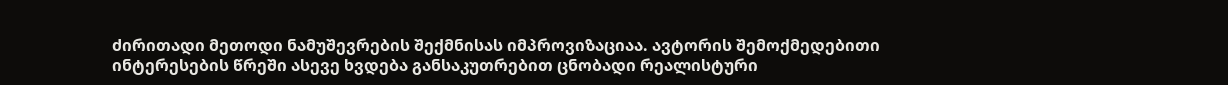ძირითადი მეთოდი ნამუშევრების შექმნისას იმპროვიზაციაა. ავტორის შემოქმედებითი ინტერესების წრეში ასევე ხვდება განსაკუთრებით ცნობადი რეალისტური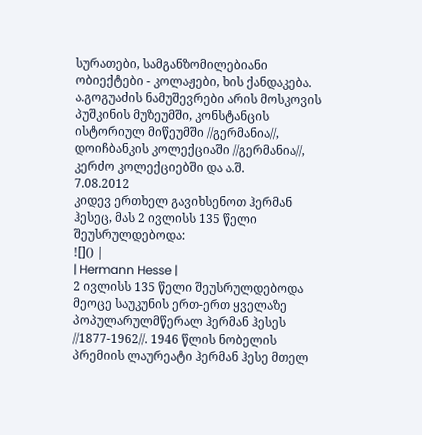სურათები, სამგანზომილებიანი ობიექტები - კოლაჟები, ხის ქანდაკება. ა.გოგუაძის ნამუშევრები არის მოსკოვის პუშკინის მუზეუმში, კონსტანცის ისტორიულ მიწეუმში //გერმანია//, დოიჩბანკის კოლექციაში //გერმანია//, კერძო კოლექციებში და ა.შ.
7.08.2012
კიდევ ერთხელ გავიხსენოთ ჰერმან ჰესეც, მას 2 ივლისს 135 წელი შეუსრულდებოდა:
![]() |
| Hermann Hesse |
2 ივლისს 135 წელი შეუსრულდებოდა მეოცე საუკუნის ერთ-ერთ ყველაზე პოპულარულმწერალ ჰერმან ჰესეს //1877-1962//. 1946 წლის ნობელის პრემიის ლაურეატი ჰერმან ჰესე მთელ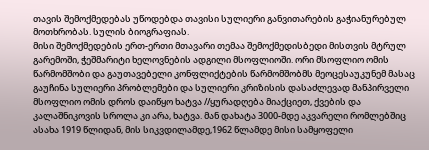თავის შემოქმედებას უწოდებდა თავისი სულიერი განვითარების გაჭიანურებულ მოთხრობას. სულის ბიოგრაფიას.
მისი შემოქმედების ერთ-ერთი მთავარი თემაა შემოქმედისბედი მისთვის მტრულ გარემოში, ჭეშმარიტი ხელოვნების ადგილი მსოფლიოში. ორი მსოფლიო ომის წარმომშობი და გაუთავებელი კონფლიქტების წარმომშობმს მეოცესაუკუნემ მასაც გაუჩინა სულიერი პრობლემები და სულიერი კრიზისის დასაძლევად მანპირველი მსოფლიო ომის დროს დაიწყო ხატვა //ყურადღება მიაქციეთ, ქვების და კალაშნიკოვის სროლა კი არა, ხატვა. მან დახატა 3000-მდე აკვარელი რომლებშიც ასახა 1919 წლიდან, მის სიკვდილამდე,1962 წლამდე მისი სამყოფელი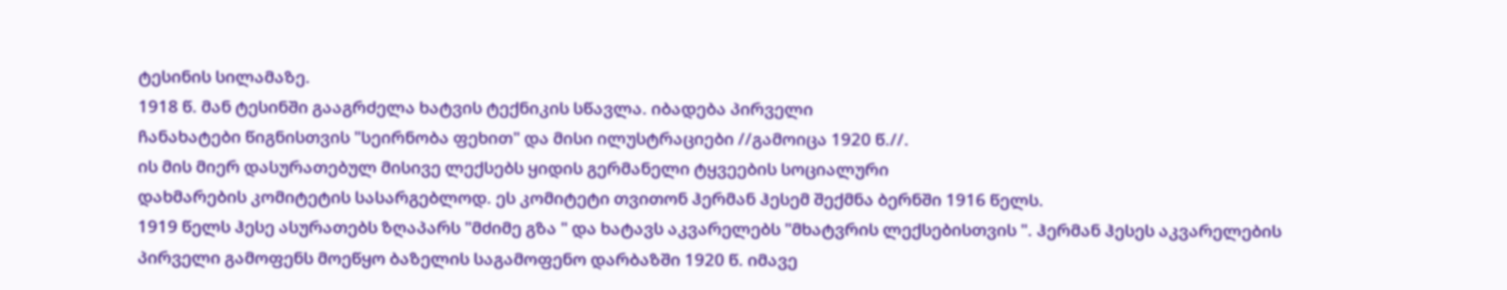ტესინის სილამაზე.
1918 წ. მან ტესინში გააგრძელა ხატვის ტექნიკის სწავლა. იბადება პირველი
ჩანახატები წიგნისთვის "სეირნობა ფეხით" და მისი ილუსტრაციები //გამოიცა 1920 წ.//.
ის მის მიერ დასურათებულ მისივე ლექსებს ყიდის გერმანელი ტყვეების სოციალური
დახმარების კომიტეტის სასარგებლოდ. ეს კომიტეტი თვითონ ჰერმან ჰესემ შექმნა ბერნში 1916 წელს.
1919 წელს ჰესე ასურათებს ზღაპარს "მძიმე გზა " და ხატავს აკვარელებს "მხატვრის ლექსებისთვის ". ჰერმან ჰესეს აკვარელების პირველი გამოფენს მოეწყო ბაზელის საგამოფენო დარბაზში 1920 წ. იმავე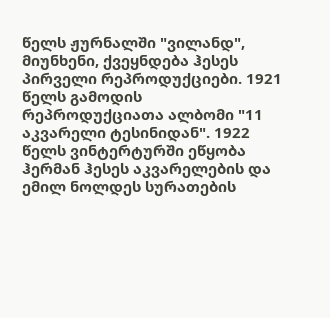წელს ჟურნალში "ვილანდ", მიუნხენი, ქვეყნდება ჰესეს პირველი რეპროდუქციები. 1921 წელს გამოდის რეპროდუქციათა ალბომი "11 აკვარელი ტესინიდან". 1922 წელს ვინტერტურში ეწყობა ჰერმან ჰესეს აკვარელების და ემილ ნოლდეს სურათების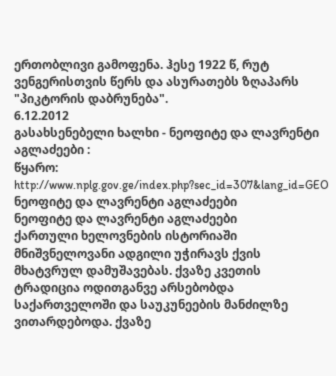ერთობლივი გამოფენა. ჰესე 1922 წ, რუტ ვენგერისთვის წერს და ასურათებს ზღაპარს "პიკტორის დაბრუნება".
6.12.2012
გასახსენებელი ხალხი - ნეოფიტე და ლავრენტი აგლაძეები :
წყარო: http://www.nplg.gov.ge/index.php?sec_id=307&lang_id=GEO
ნეოფიტე და ლავრენტი აგლაძეები
ნეოფიტე და ლავრენტი აგლაძეები
ქართული ხელოვნების ისტორიაში მნიშვნელოვანი ადგილი უჭირავს ქვის მხატვრულ დამუშავებას. ქვაზე კვეთის ტრადიცია ოდითგანვე არსებობდა საქართველოში და საუკუნეების მანძილზე ვითარდებოდა. ქვაზე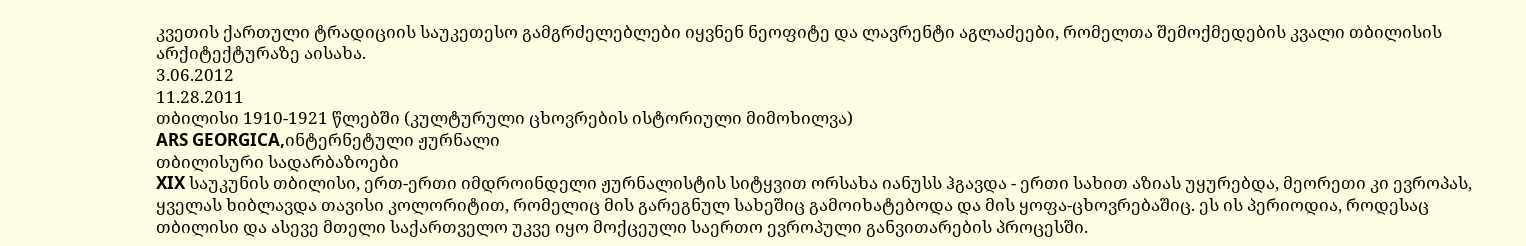კვეთის ქართული ტრადიციის საუკეთესო გამგრძელებლები იყვნენ ნეოფიტე და ლავრენტი აგლაძეები, რომელთა შემოქმედების კვალი თბილისის არქიტექტურაზე აისახა.
3.06.2012
11.28.2011
თბილისი 1910-1921 წლებში (კულტურული ცხოვრების ისტორიული მიმოხილვა)
ARS GEORGICA,ინტერნეტული ჟურნალი
თბილისური სადარბაზოები
XIX საუკუნის თბილისი, ერთ-ერთი იმდროინდელი ჟურნალისტის სიტყვით ორსახა იანუსს ჰგავდა - ერთი სახით აზიას უყურებდა, მეორეთი კი ევროპას, ყველას ხიბლავდა თავისი კოლორიტით, რომელიც მის გარეგნულ სახეშიც გამოიხატებოდა და მის ყოფა-ცხოვრებაშიც. ეს ის პერიოდია, როდესაც თბილისი და ასევე მთელი საქართველო უკვე იყო მოქცეული საერთო ევროპული განვითარების პროცესში.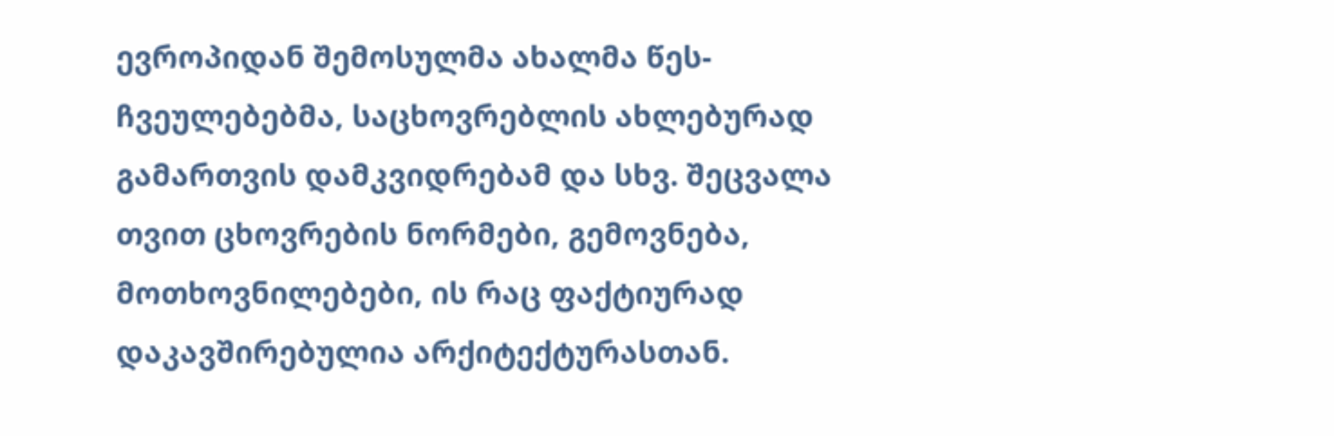ევროპიდან შემოსულმა ახალმა წეს-ჩვეულებებმა, საცხოვრებლის ახლებურად გამართვის დამკვიდრებამ და სხვ. შეცვალა თვით ცხოვრების ნორმები, გემოვნება, მოთხოვნილებები, ის რაც ფაქტიურად დაკავშირებულია არქიტექტურასთან.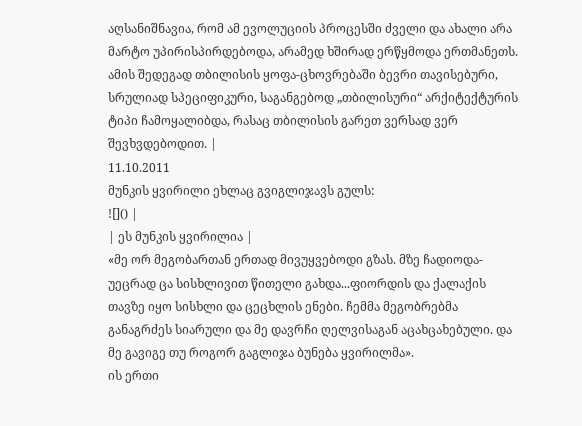აღსანიშნავია, რომ ამ ევოლუციის პროცესში ძველი და ახალი არა მარტო უპირისპირდებოდა, არამედ ხშირად ერწყმოდა ერთმანეთს. ამის შედეგად თბილისის ყოფა-ცხოვრებაში ბევრი თავისებური, სრულიად სპეციფიკური, საგანგებოდ „თბილისური“ არქიტექტურის ტიპი ჩამოყალიბდა, რასაც თბილისის გარეთ ვერსად ვერ შევხვდებოდით. |
11.10.2011
მუნკის ყვირილი ეხლაც გვიგლიჯავს გულს:
![]() |
| ეს მუნკის ყვირილია |
«მე ორ მეგობართან ერთად მივუყვებოდი გზას. მზე ჩადიოდა-უეცრად ცა სისხლივით წითელი გახდა...ფიორდის და ქალაქის თავზე იყო სისხლი და ცეცხლის ენები. ჩემმა მეგობრებმა განაგრძეს სიარული და მე დავრჩი ღელვისაგან აცახცახებული. და მე გავიგე თუ როგორ გაგლიჯა ბუნება ყვირილმა».
ის ერთი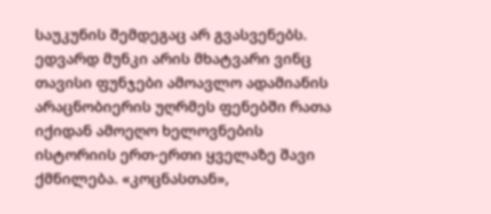საუკუნის შემდეგაც არ გვასვენებს.
ედვარდ მუნკი არის მხატვარი ვინც თავისი ფუნჯები ამოავლო ადამიანის არაცნობიერის უღრმეს ფენებში რათა იქიდან ამოეღო ხელოვნების ისტორიის ერთ-ერთი ყველაზე შავი ქმნილება. «კოცნასთან»,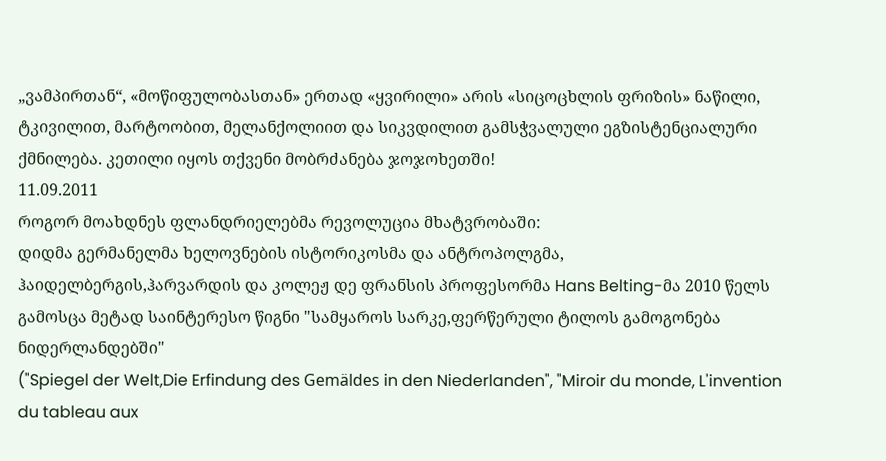„ვამპირთან“, «მოწიფულობასთან» ერთად «ყვირილი» არის «სიცოცხლის ფრიზის» ნაწილი, ტკივილით, მარტოობით, მელანქოლიით და სიკვდილით გამსჭვალული ეგზისტენციალური ქმნილება. კეთილი იყოს თქვენი მობრძანება ჯოჯოხეთში!
11.09.2011
როგორ მოახდნეს ფლანდრიელებმა რევოლუცია მხატვრობაში:
დიდმა გერმანელმა ხელოვნების ისტორიკოსმა და ანტროპოლგმა, ჰაიდელბერგის,ჰარვარდის და კოლეჟ დე ფრანსის პროფესორმა Hans Belting-მა 2010 წელს გამოსცა მეტად საინტერესო წიგნი "სამყაროს სარკე,ფერწერული ტილოს გამოგონება ნიდერლანდებში"
("Spiegel der Welt,Die Erfindung des Gemäldes in den Niederlanden", "Miroir du monde, L'invention du tableau aux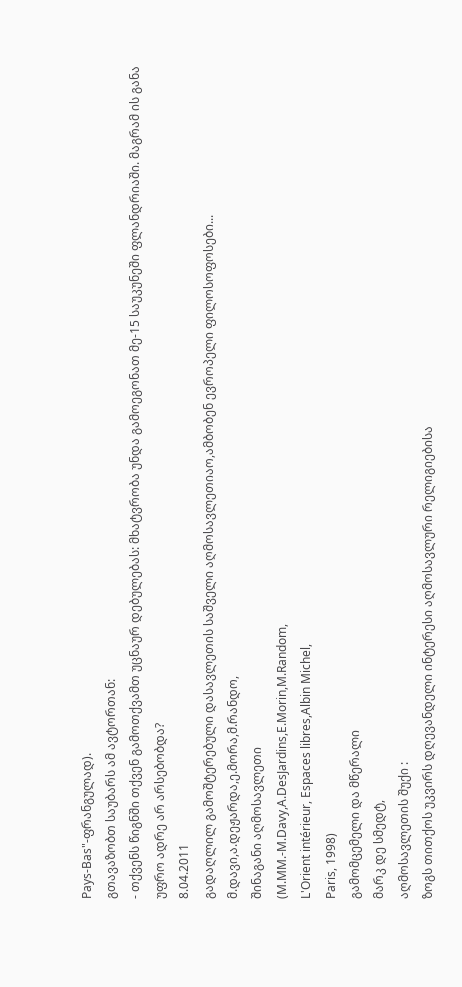Pays-Bas"-ფრანგულად).
გთავაზობთ საუბარს ამ ავტორთან:
- თქვენს წიგნში თქვენ გამოთქვამთ უცნაურ დებულებას: მხატვრობა უნდა გამოეგონათ მე-15 საუკუნეში ფლანდრიაში. მაგრამ ის განა უფრო ადრე არ არსებობდა?
8.04.2011
გადაღლილ გამოშტერებული დასავლეთის საშველი აღმოსავლეთიაო,ამბობენ ევროპელი ფილოსოფოსები...
მ.დავი,ა.დეჟარდა,ე.მორა,მ.რანდო,
შინაგანი აღმოსავლეთი
(M.MM.-M.Davy,A.DesJardins,E.Morin,M.Random,
L'Orient intérieur, Espaces libres,Albin Michel,
Paris, 1998)
გამომცემელი და მწერალი
მარკ დე სმედტ,
აღმოსავლეთის შუქი :
ზოგს თითქოს უკვირს დღევანდელი ინტერესი აღმოსავლური რელიგიებისა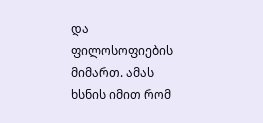და ფილოსოფიების მიმართ. ამას ხსნის იმით რომ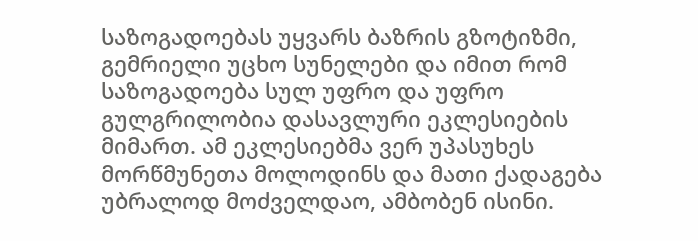საზოგადოებას უყვარს ბაზრის გზოტიზმი, გემრიელი უცხო სუნელები და იმით რომ საზოგადოება სულ უფრო და უფრო გულგრილობია დასავლური ეკლესიების მიმართ. ამ ეკლესიებმა ვერ უპასუხეს მორწმუნეთა მოლოდინს და მათი ქადაგება უბრალოდ მოძველდაო, ამბობენ ისინი.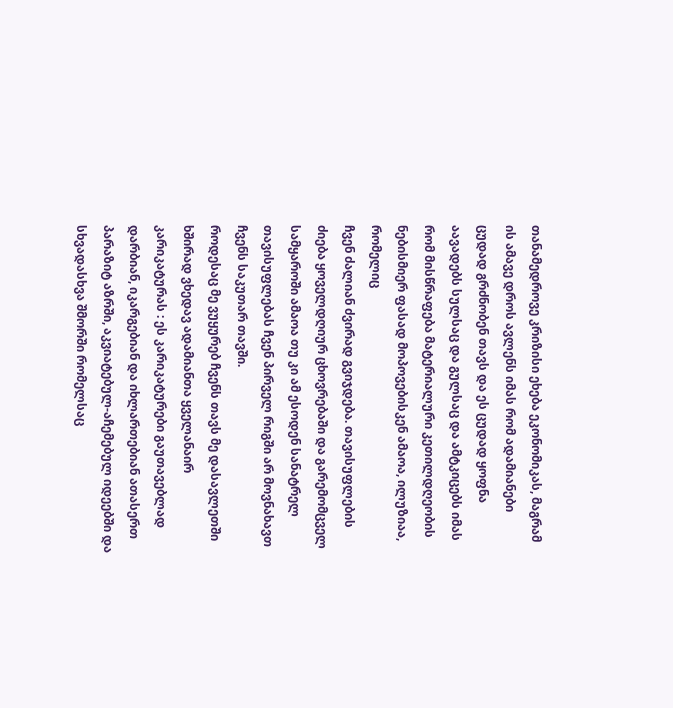თანამედროვე კრიზისი ეხება ეკონომიკას, მაგრამ ის ამავე დროს ავლენს იმას რომ ადამიანები ცუდად გრძნობენ თავს და ეს ცუდად ყოფნა აავადებს სულსაც და გულსაც და ამტკიცებს იმას რომ მისწრაფება მატერიალური კეთილდღეობის ნებისმიერ ფასად მოპოვებისკენ ამაოა, ილუზიაა, რომელიც
ჩვენ ძალიან ძვირად გვიჯდება. თავისუფლების ძიება ყოველდღიურ ცხოვრებაში და გარემომცველ სამყაროში ამაოა თუ კი ამ ესოდენ სანატრელ თავისუფლებას ჩვენ პირველ რიგში არ მოვნახავთ ჩვენს საკუთარ თავში.
როდესაც მე ვუყურებ ჩვენს თავს მე დასავლეთში ხშირად ვხედავ ადამიანთა ყველანაირ კარიკატურას : ეს კარიკატურები გაუთავებლად დარბიან, იკარგებიან და იხლართებიან ათასერთ პარაზიტ აზრში, აკვიატებულ-აჩემებულ იდეებში და სხვადასხვა შმორში რომელსაც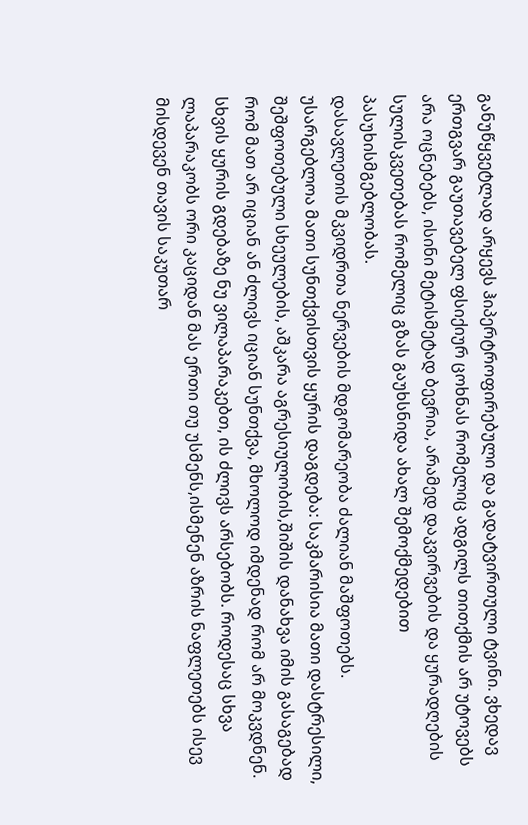განუწყვეტლად არყევს ჰიპერტროფირებული და გადატვირთული ტვინი. ვხედავ ერთგვარ გაუთავებელ ფსიქიურ ცოხნას რომელიც ადგილს თითქმის არ უტოვებს არა ოცნებებს, ისინი მეტისმეტად ბევრია, არამედ დაკვირვების და ყურადღების სულისკვეთებას რომელიც გზას გაუხსნიდა ახალ შემოქმედებით პასუხისმგებლობას.
დასავლეთის მკვიდრთა ნერვების მდგომარეობა ძალიან მაშფოთებს.
უსარგებლოა მათი სუნთქვისთვის ყურის დაგდება: საკმარისია მათი დასტრესილი, შეშფოთებული სხეულების, აშკარა აგრესიულობის,შიშის დანახვა იმის გასაგებად რომ მათ არ იციან ან ძლივს იციან სუნთქვა, მხოლოდ იმდენად რომ არ მოკვდნენ.
სხვის ყურის გდებაზე ნუ ვილაპარაკებთ, ის ძლივს არსებობს. როდესაც სხვა ლაპარაკობს ორი კაციდან მას ერთი თუ უსმენს,ისმენენ აზრის ნაფლეთებს ისევ მისდევენ თავის საკუთარ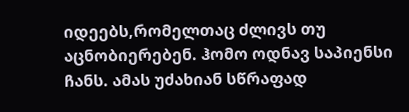იდეებს,რომელთაც ძლივს თუ აცნობიერებენ. ჰომო ოდნავ საპიენსი ჩანს. ამას უძახიან სწრაფად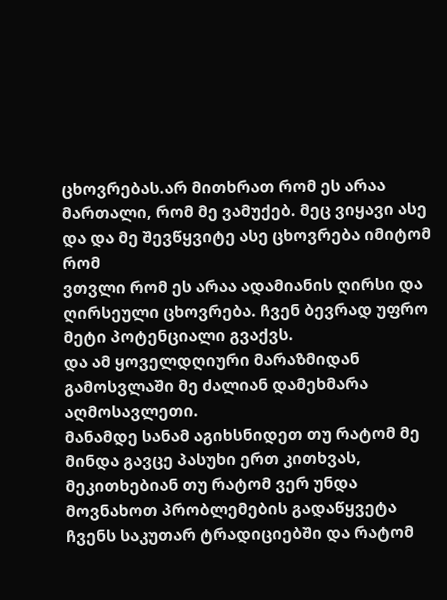ცხოვრებას.არ მითხრათ რომ ეს არაა მართალი, რომ მე ვამუქებ. მეც ვიყავი ასე და და მე შევწყვიტე ასე ცხოვრება იმიტომ რომ
ვთვლი რომ ეს არაა ადამიანის ღირსი და ღირსეული ცხოვრება. ჩვენ ბევრად უფრო მეტი პოტენციალი გვაქვს.
და ამ ყოველდღიური მარაზმიდან გამოსვლაში მე ძალიან დამეხმარა აღმოსავლეთი.
მანამდე სანამ აგიხსნიდეთ თუ რატომ მე მინდა გავცე პასუხი ერთ კითხვას, მეკითხებიან თუ რატომ ვერ უნდა მოვნახოთ პრობლემების გადაწყვეტა ჩვენს საკუთარ ტრადიციებში და რატომ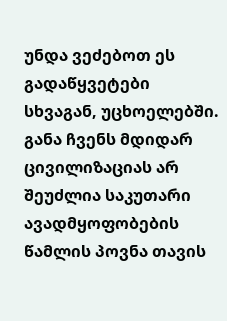უნდა ვეძებოთ ეს გადაწყვეტები სხვაგან, უცხოელებში. განა ჩვენს მდიდარ ცივილიზაციას არ შეუძლია საკუთარი ავადმყოფობების წამლის პოვნა თავის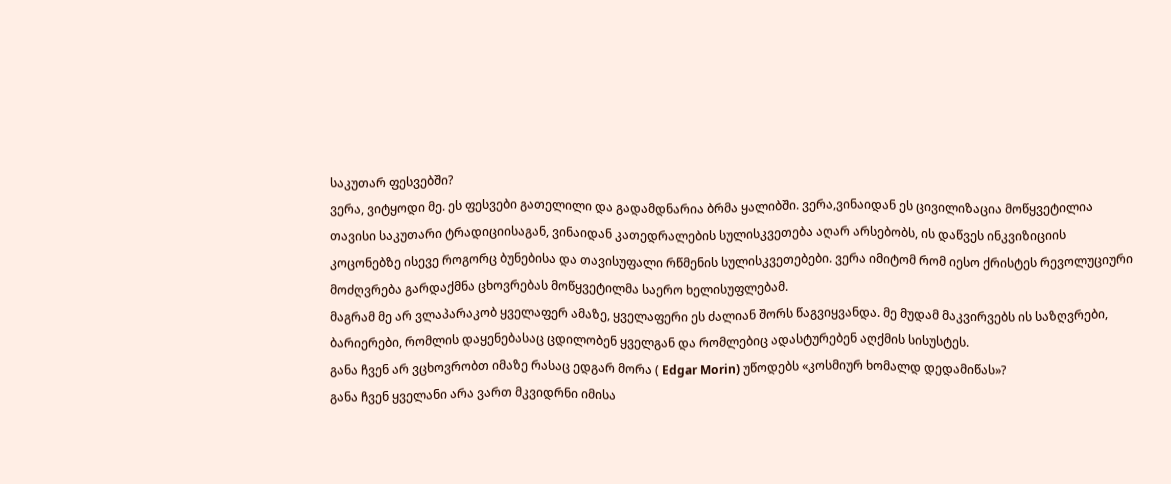საკუთარ ფესვებში?
ვერა, ვიტყოდი მე. ეს ფესვები გათელილი და გადამდნარია ბრმა ყალიბში. ვერა,ვინაიდან ეს ცივილიზაცია მოწყვეტილია თავისი საკუთარი ტრადიციისაგან, ვინაიდან კათედრალების სულისკვეთება აღარ არსებობს, ის დაწვეს ინკვიზიციის კოცონებზე ისევე როგორც ბუნებისა და თავისუფალი რწმენის სულისკვეთებები. ვერა იმიტომ რომ იესო ქრისტეს რევოლუციური მოძღვრება გარდაქმნა ცხოვრებას მოწყვეტილმა საერო ხელისუფლებამ.
მაგრამ მე არ ვლაპარაკობ ყველაფერ ამაზე, ყველაფერი ეს ძალიან შორს წაგვიყვანდა. მე მუდამ მაკვირვებს ის საზღვრები, ბარიერები, რომლის დაყენებასაც ცდილობენ ყველგან და რომლებიც ადასტურებენ აღქმის სისუსტეს.
განა ჩვენ არ ვცხოვრობთ იმაზე რასაც ედგარ მორა ( Edgar Morin) უწოდებს «კოსმიურ ხომალდ დედამიწას»?
განა ჩვენ ყველანი არა ვართ მკვიდრნი იმისა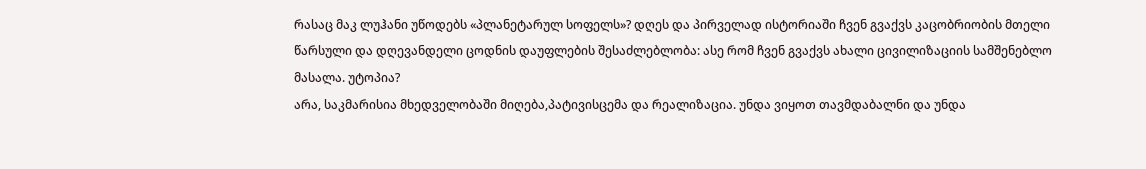რასაც მაკ ლუჰანი უწოდებს «პლანეტარულ სოფელს»? დღეს და პირველად ისტორიაში ჩვენ გვაქვს კაცობრიობის მთელი წარსული და დღევანდელი ცოდნის დაუფლების შესაძლებლობა: ასე რომ ჩვენ გვაქვს ახალი ცივილიზაციის სამშენებლო მასალა. უტოპია?
არა, საკმარისია მხედველობაში მიღება,პატივისცემა და რეალიზაცია. უნდა ვიყოთ თავმდაბალნი და უნდა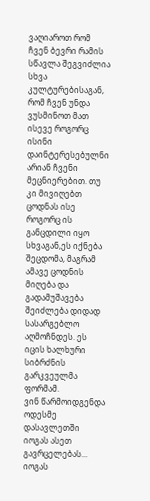ვაღიაროთ რომ ჩვენ ბევრი რამის სწავლა შეგვიძლია სხვა კულტურებისაგან, რომ ჩვენ უნდა ვუსმინოთ მათ ისევე როგორც ისინი დაინტერესებულნი არიან ჩვენი მეცნიერებით. თუ კი მივიღებთ ცოდნას ისე როგორც ის განცდილი იყო სხვაგან,ეს იქნება შეცდომა, მაგრამ ამავე ცოდნის მიღება და გადამუშავება შეიძლება დიდად სასარგებლო აღმოჩნდეს. ეს იცის ხალხური სიბრძნის გარკვეულმა ფორმამ.
ვინ წარმოიდგენდა ოდესმე დასავლეთში იოგას ასეთ გავრცელებას... იოგას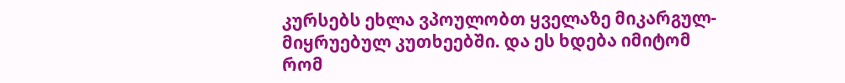კურსებს ეხლა ვპოულობთ ყველაზე მიკარგულ-მიყრუებულ კუთხეებში. და ეს ხდება იმიტომ რომ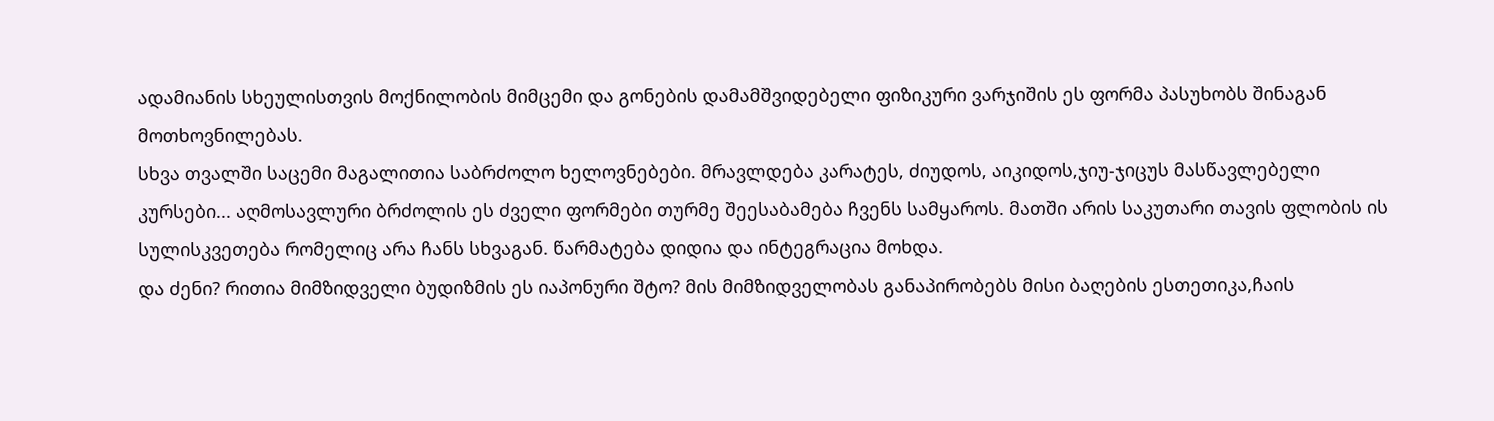ადამიანის სხეულისთვის მოქნილობის მიმცემი და გონების დამამშვიდებელი ფიზიკური ვარჯიშის ეს ფორმა პასუხობს შინაგან მოთხოვნილებას.
სხვა თვალში საცემი მაგალითია საბრძოლო ხელოვნებები. მრავლდება კარატეს, ძიუდოს, აიკიდოს,ჯიუ-ჯიცუს მასწავლებელი კურსები... აღმოსავლური ბრძოლის ეს ძველი ფორმები თურმე შეესაბამება ჩვენს სამყაროს. მათში არის საკუთარი თავის ფლობის ის სულისკვეთება რომელიც არა ჩანს სხვაგან. წარმატება დიდია და ინტეგრაცია მოხდა.
და ძენი? რითია მიმზიდველი ბუდიზმის ეს იაპონური შტო? მის მიმზიდველობას განაპირობებს მისი ბაღების ესთეთიკა,ჩაის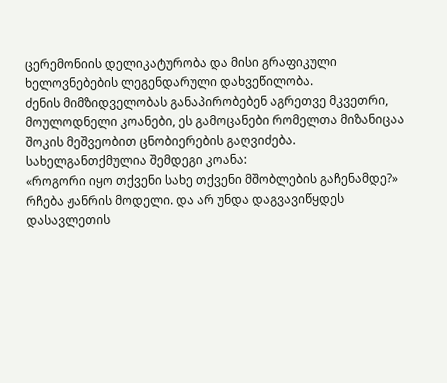ცერემონიის დელიკატურობა და მისი გრაფიკული ხელოვნებების ლეგენდარული დახვეწილობა.
ძენის მიმზიდველობას განაპირობებენ აგრეთვე მკვეთრი, მოულოდნელი კოანები, ეს გამოცანები რომელთა მიზანიცაა შოკის მეშვეობით ცნობიერების გაღვიძება.
სახელგანთქმულია შემდეგი კოანა:
«როგორი იყო თქვენი სახე თქვენი მშობლების გაჩენამდე?»
რჩება ჟანრის მოდელი. და არ უნდა დაგვავიწყდეს დასავლეთის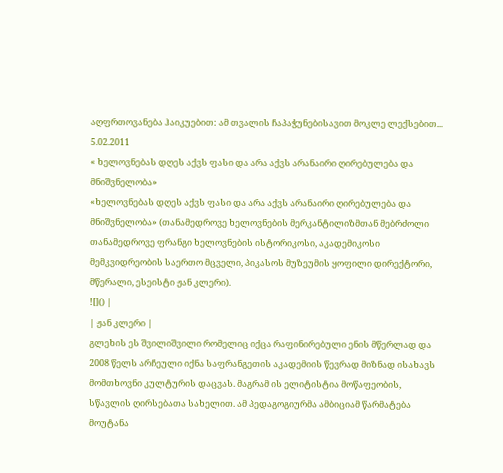აღფრთოვანება ჰაიკუებით: ამ თვალის ჩაპაჭუნებისავით მოკლე ლექსებით...
5.02.2011
« ხელოვნებას დღეს აქვს ფასი და არა აქვს არანაირი ღირებულება და მნიშვნელობა»
«ხელოვნებას დღეს აქვს ფასი და არა აქვს არანაირი ღირებულება და მნიშვნელობა» (თანამედროვე ხელოვნების მერკანტილიზმთან მებრძოლი თანამედროვე ფრანგი ხელოვნების ისტორიკოსი, აკადემიკოსი მემკვიდრეობის საერთო მცველი, პიკასოს მუზეუმის ყოფილი დირექტორი, მწერალი, ესეისტი ჟან კლერი).
![]() |
| ჟან კლერი |
გლეხის ეს შვილიშვილი რომელიც იქცა რაფინირებული ენის მწერლად და 2008 წელს არჩეული იქნა საფრანგეთის აკადემიის წევრად მიზნად ისახავს მომთხოვნი კულტურის დაცვას. მაგრამ ის ელიტისტია მოწაფეობის, სწავლის ღირსებათა სახელით. ამ პედაგოგიურმა ამბიციამ წარმატება მოუტანა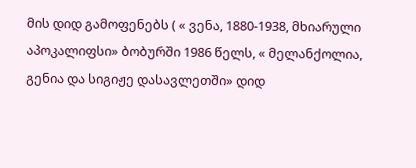მის დიდ გამოფენებს ( « ვენა, 1880-1938, მხიარული აპოკალიფსი» ბობურში 1986 წელს, « მელანქოლია, გენია და სიგიჟე დასავლეთში» დიდ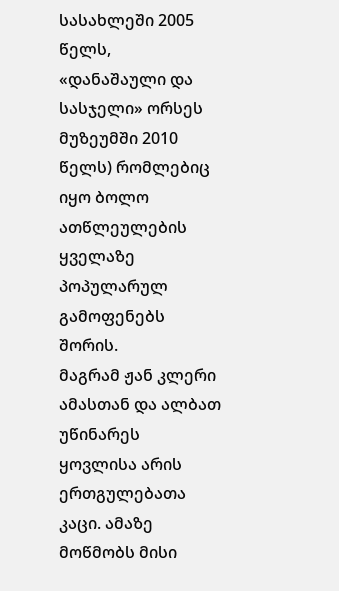სასახლეში 2005 წელს, «დანაშაული და სასჯელი» ორსეს მუზეუმში 2010 წელს) რომლებიც იყო ბოლო ათწლეულების ყველაზე პოპულარულ გამოფენებს შორის.
მაგრამ ჟან კლერი ამასთან და ალბათ უწინარეს ყოვლისა არის ერთგულებათა კაცი. ამაზე მოწმობს მისი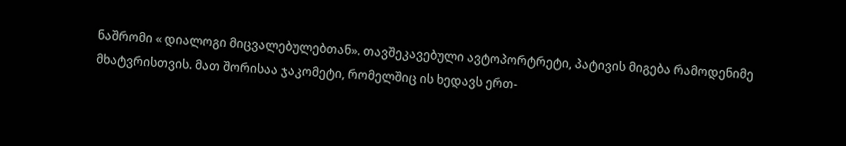ნაშრომი « დიალოგი მიცვალებულებთან». თავშეკავებული ავტოპორტრეტი, პატივის მიგება რამოდენიმე მხატვრისთვის. მათ შორისაა ჯაკომეტი, რომელშიც ის ხედავს ერთ-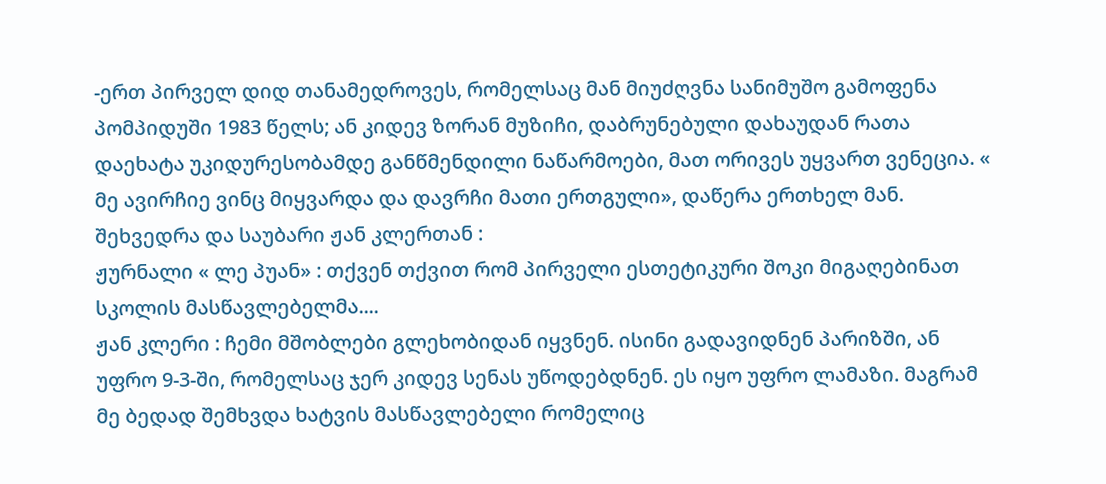-ერთ პირველ დიდ თანამედროვეს, რომელსაც მან მიუძღვნა სანიმუშო გამოფენა პომპიდუში 1983 წელს; ან კიდევ ზორან მუზიჩი, დაბრუნებული დახაუდან რათა დაეხატა უკიდურესობამდე განწმენდილი ნაწარმოები, მათ ორივეს უყვართ ვენეცია. « მე ავირჩიე ვინც მიყვარდა და დავრჩი მათი ერთგული», დაწერა ერთხელ მან. შეხვედრა და საუბარი ჟან კლერთან :
ჟურნალი « ლე პუან» : თქვენ თქვით რომ პირველი ესთეტიკური შოკი მიგაღებინათ სკოლის მასწავლებელმა....
ჟან კლერი : ჩემი მშობლები გლეხობიდან იყვნენ. ისინი გადავიდნენ პარიზში, ან უფრო 9-3-ში, რომელსაც ჯერ კიდევ სენას უწოდებდნენ. ეს იყო უფრო ლამაზი. მაგრამ მე ბედად შემხვდა ხატვის მასწავლებელი რომელიც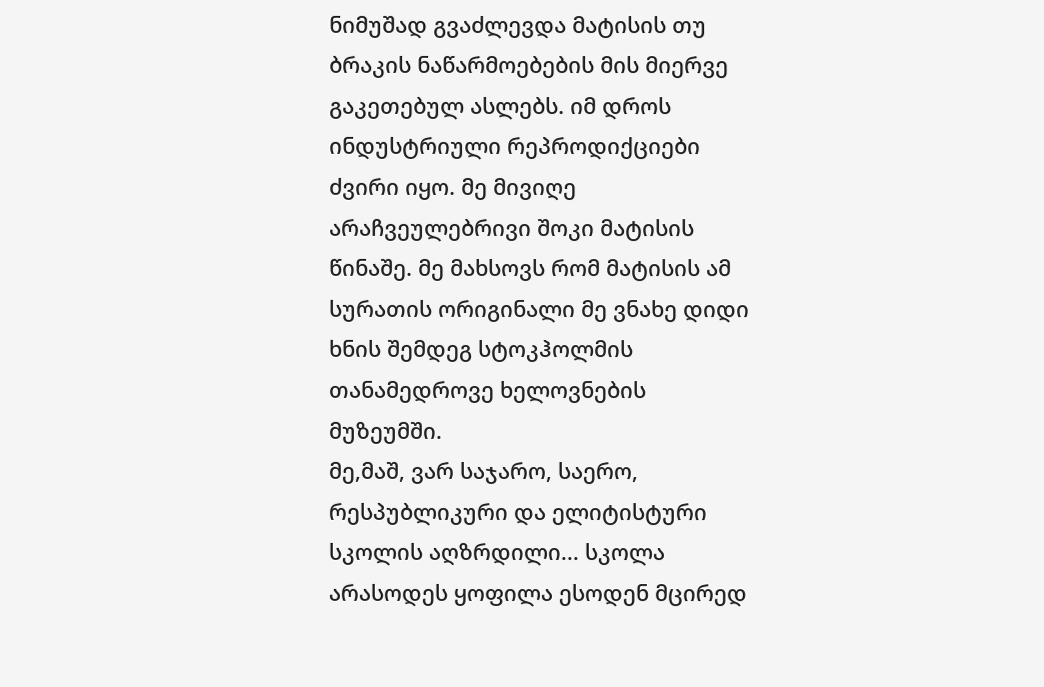ნიმუშად გვაძლევდა მატისის თუ ბრაკის ნაწარმოებების მის მიერვე გაკეთებულ ასლებს. იმ დროს ინდუსტრიული რეპროდიქციები ძვირი იყო. მე მივიღე არაჩვეულებრივი შოკი მატისის წინაშე. მე მახსოვს რომ მატისის ამ სურათის ორიგინალი მე ვნახე დიდი ხნის შემდეგ სტოკჰოლმის თანამედროვე ხელოვნების მუზეუმში.
მე,მაშ, ვარ საჯარო, საერო, რესპუბლიკური და ელიტისტური სკოლის აღზრდილი... სკოლა არასოდეს ყოფილა ესოდენ მცირედ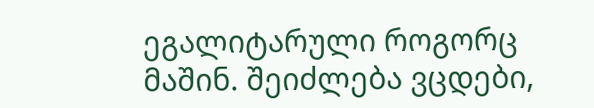ეგალიტარული როგორც მაშინ. შეიძლება ვცდები,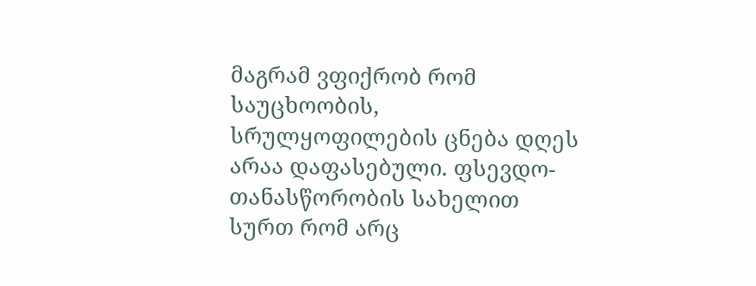მაგრამ ვფიქრობ რომ საუცხოობის, სრულყოფილების ცნება დღეს არაა დაფასებული. ფსევდო-თანასწორობის სახელით სურთ რომ არც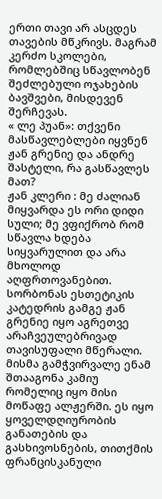ერთი თავი არ ასცდეს თავების მწკრივს. მაგრამ კერძო სკოლები, რომლებშიც სწავლობენ შეძლებული ოჯახების ბავშვები, მისდევენ შერჩევას.
« ლე პუან»: თქვენი მასწავლებლები იყვნენ ჟან გრენიე და ანდრე შასტელი, რა გასწავლეს მათ?
ჟან კლერი : მე ძალიან მიყვარდა ეს ორი დიდი სული; მე ვფიქრობ რომ სწავლა ხდება სიყვარულით და არა მხოლოდ აღფრთოვანებით.
სორბონას ესთეტიკის კატედრის გამგე ჟან გრენიე იყო აგრეთვე არაჩვეულებრივად თავისუფალი მწერალი. მისმა გამჭვირვალე ენამ შთააგონა კამიუ რომელიც იყო მისი მოწაფე ალჟერში. ეს იყო ყოველდღიურობის განათების და გასხივოსნების, თითქმის ფრანცისკანული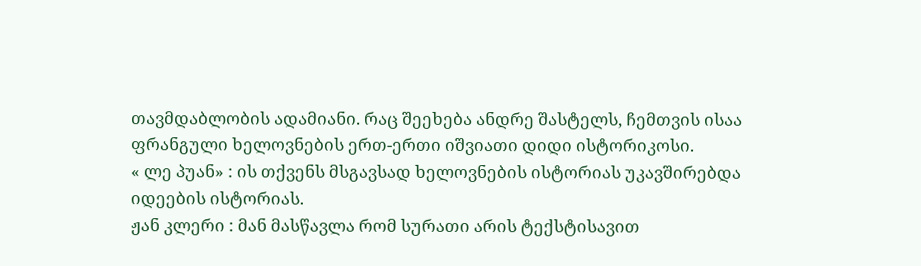თავმდაბლობის ადამიანი. რაც შეეხება ანდრე შასტელს, ჩემთვის ისაა ფრანგული ხელოვნების ერთ-ერთი იშვიათი დიდი ისტორიკოსი.
« ლე პუან» : ის თქვენს მსგავსად ხელოვნების ისტორიას უკავშირებდა იდეების ისტორიას.
ჟან კლერი : მან მასწავლა რომ სურათი არის ტექსტისავით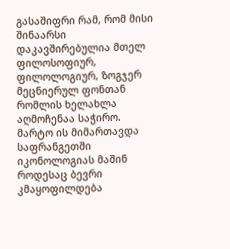გასაშიფრი რამ, რომ მისი შინაარსი დაკავშირებულია მთელ ფილოსოფიურ, ფილოლოგიურ, ზოგჯერ მეცნიერულ ფონთან რომლის ხელახლა აღმოჩენაა საჭირო. მარტო ის მიმართავდა საფრანგეთში იკონოლოგიას მაშინ როდესაც ბევრი კმაყოფილდება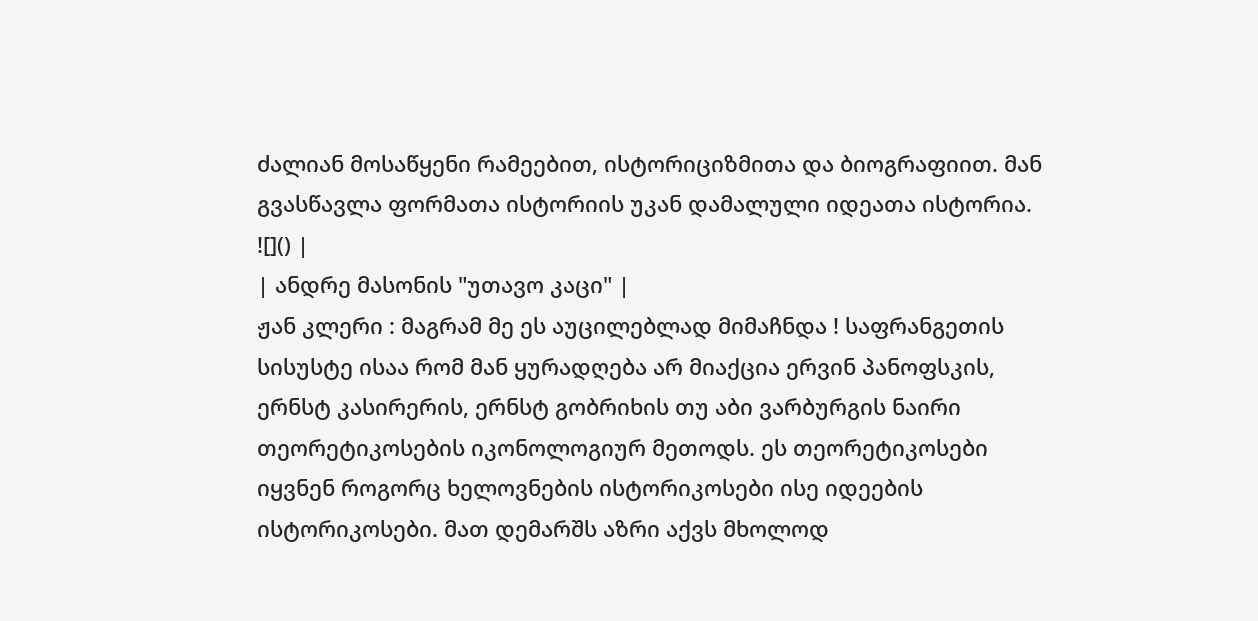ძალიან მოსაწყენი რამეებით, ისტორიციზმითა და ბიოგრაფიით. მან გვასწავლა ფორმათა ისტორიის უკან დამალული იდეათა ისტორია.
![]() |
| ანდრე მასონის "უთავო კაცი" |
ჟან კლერი : მაგრამ მე ეს აუცილებლად მიმაჩნდა ! საფრანგეთის სისუსტე ისაა რომ მან ყურადღება არ მიაქცია ერვინ პანოფსკის, ერნსტ კასირერის, ერნსტ გობრიხის თუ აბი ვარბურგის ნაირი თეორეტიკოსების იკონოლოგიურ მეთოდს. ეს თეორეტიკოსები იყვნენ როგორც ხელოვნების ისტორიკოსები ისე იდეების ისტორიკოსები. მათ დემარშს აზრი აქვს მხოლოდ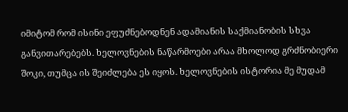იმიტომ რომ ისინი ეფუძნებოდნენ ადამიანის საქმიანობის სხვა განვითარებებს. ხელოვნების ნაწარმოები არაა მხოლოდ გრძნობიერი შოკი, თუმცა ის შეიძლება ეს იყოს. ხელოვნების ისტორია მე მუდამ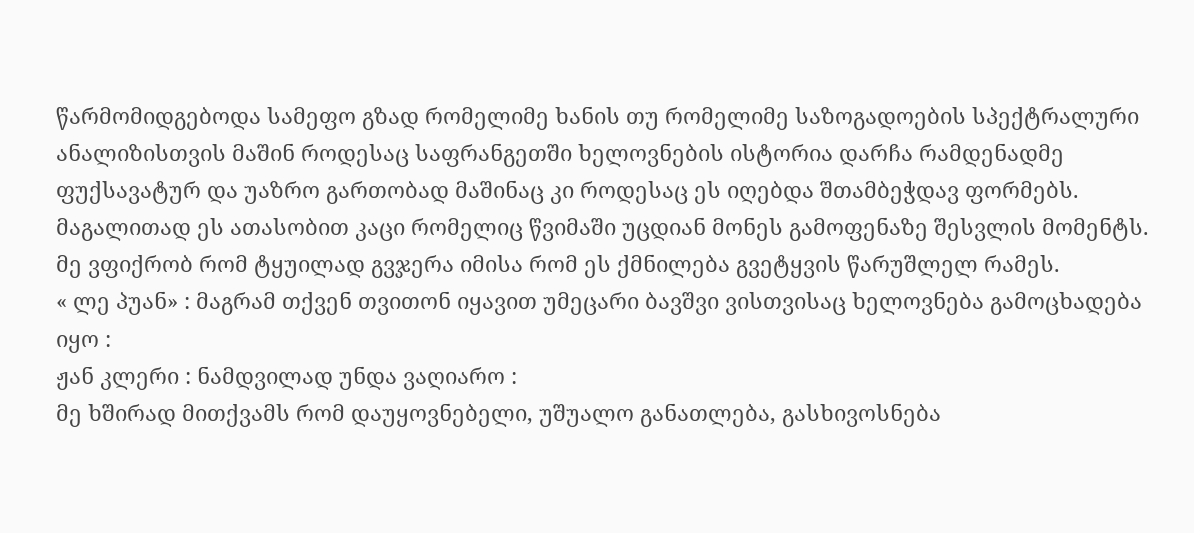წარმომიდგებოდა სამეფო გზად რომელიმე ხანის თუ რომელიმე საზოგადოების სპექტრალური ანალიზისთვის მაშინ როდესაც საფრანგეთში ხელოვნების ისტორია დარჩა რამდენადმე ფუქსავატურ და უაზრო გართობად მაშინაც კი როდესაც ეს იღებდა შთამბეჭდავ ფორმებს. მაგალითად ეს ათასობით კაცი რომელიც წვიმაში უცდიან მონეს გამოფენაზე შესვლის მომენტს. მე ვფიქრობ რომ ტყუილად გვჯერა იმისა რომ ეს ქმნილება გვეტყვის წარუშლელ რამეს.
« ლე პუან» : მაგრამ თქვენ თვითონ იყავით უმეცარი ბავშვი ვისთვისაც ხელოვნება გამოცხადება იყო :
ჟან კლერი : ნამდვილად უნდა ვაღიარო :
მე ხშირად მითქვამს რომ დაუყოვნებელი, უშუალო განათლება, გასხივოსნება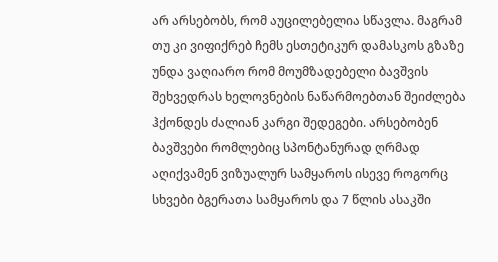არ არსებობს, რომ აუცილებელია სწავლა. მაგრამ თუ კი ვიფიქრებ ჩემს ესთეტიკურ დამასკოს გზაზე უნდა ვაღიარო რომ მოუმზადებელი ბავშვის შეხვედრას ხელოვნების ნაწარმოებთან შეიძლება ჰქონდეს ძალიან კარგი შედეგები. არსებობენ ბავშვები რომლებიც სპონტანურად ღრმად აღიქვამენ ვიზუალურ სამყაროს ისევე როგორც სხვები ბგერათა სამყაროს და 7 წლის ასაკში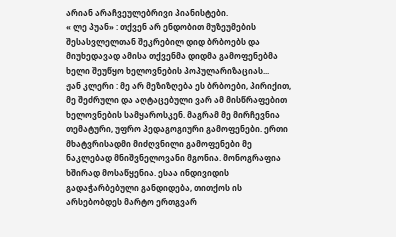არიან არაჩვეულებრივი პიანისტები.
« ლე პუან» : თქვენ არ ენდობით მუზეუმების შესასვლელთან შეკრებილ დიდ ბრბოებს და მიუხედავად ამისა თქვენმა დიდმა გამოფენებმა ხელი შეუწყო ხელოვნების პოპულარიზაციას...
ჟან კლერი : მე არ მეზიზღება ეს ბრბოები, პირიქით, მე შეძრული და აღტაცებული ვარ ამ მისწრაფებით ხელოვნების სამყაროსკენ. მაგრამ მე მირჩევნია თემატური, უფრო პედაგოგიური გამოფენები. ერთი მხატვრისადმი მიძღვნილი გამოფენები მე ნაკლებად მნიშვნელოვანი მგონია. მონოგრაფია ხშირად მოსაწყენია. ესაა ინდივიდის გადაჭარბებული განდიდება, თითქოს ის არსებობდეს მარტო ერთგვარ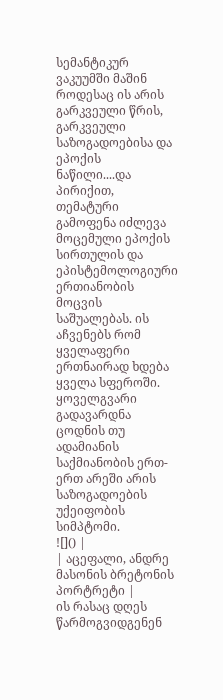სემანტიკურ ვაკუუმში მაშინ როდესაც ის არის გარკვეული წრის, გარკვეული საზოგადოებისა და ეპოქის ნაწილი....და პირიქით, თემატური გამოფენა იძლევა მოცემული ეპოქის სირთულის და ეპისტემოლოგიური ერთიანობის მოცვის საშუალებას. ის აჩვენებს რომ ყველაფერი ერთნაირად ხდება ყველა სფეროში. ყოველგვარი გადავარდნა ცოდნის თუ ადამიანის საქმიანობის ერთ-ერთ არეში არის საზოგადოების უქეიფობის სიმპტომი.
![]() |
| აცეფალი, ანდრე მასონის ბრეტონის პორტრეტი |
ის რასაც დღეს წარმოგვიდგენენ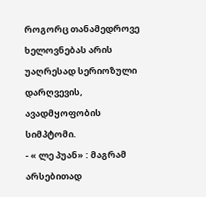როგორც თანამედროვე ხელოვნებას არის უაღრესად სერიოზული დარღვევის, ავადმყოფობის სიმპტომი.
- « ლე პუან» : მაგრამ არსებითად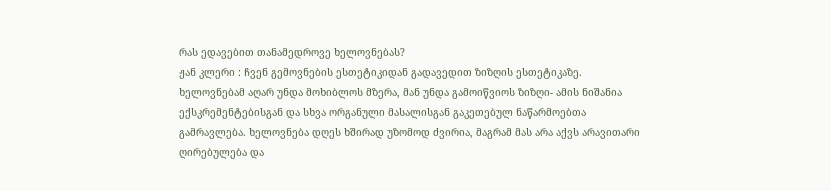რას ედავებით თანამედროვე ხელოვნებას?
ჟან კლერი : ჩვენ გემოვნების ესთეტიკიდან გადავედით ზიზღის ესთეტიკაზე. ხელოვნებამ აღარ უნდა მოხიბლოს მზერა, მან უნდა გამოიწვიოს ზიზღი- ამის ნიშანია ექსკრემენტებისგან და სხვა ორგანული მასალისგან გაკეთებულ ნაწარმოებთა გამრავლება. ხელოვნება დღეს ხშირად უზომოდ ძვირია, მაგრამ მას არა აქვს არავითარი ღირებულება და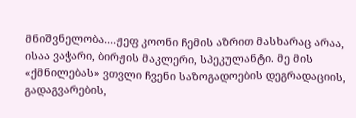მნიშვნელობა....ჟეფ კოონი ჩემის აზრით მასხარაც არაა, ისაა ვაჭარი, ბირჟის მაკლერი, სპეკულანტი. მე მის «ქმნილებას» ვთვლი ჩვენი საზოგადოების დეგრადაციის, გადაგვარების,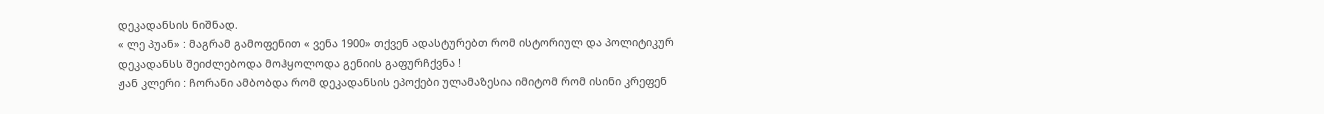დეკადანსის ნიშნად.
« ლე პუან» : მაგრამ გამოფენით « ვენა 1900» თქვენ ადასტურებთ რომ ისტორიულ და პოლიტიკურ დეკადანსს შეიძლებოდა მოჰყოლოდა გენიის გაფურჩქვნა !
ჟან კლერი : ჩორანი ამბობდა რომ დეკადანსის ეპოქები ულამაზესია იმიტომ რომ ისინი კრეფენ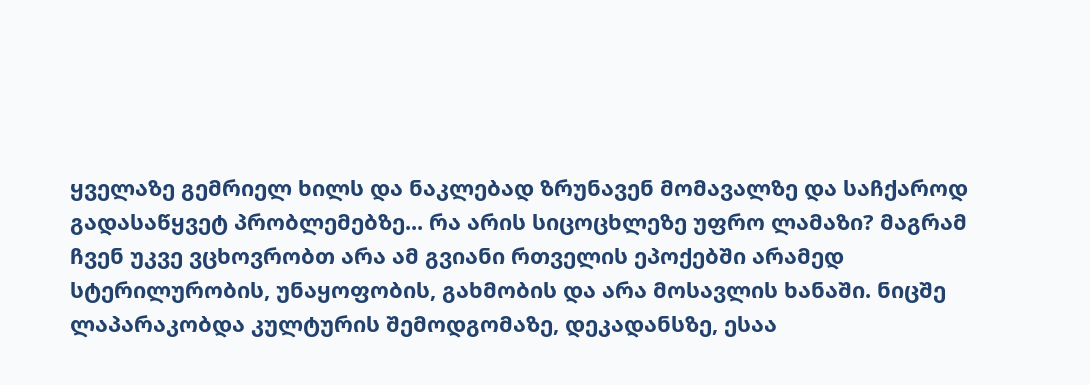ყველაზე გემრიელ ხილს და ნაკლებად ზრუნავენ მომავალზე და საჩქაროდ გადასაწყვეტ პრობლემებზე... რა არის სიცოცხლეზე უფრო ლამაზი? მაგრამ ჩვენ უკვე ვცხოვრობთ არა ამ გვიანი რთველის ეპოქებში არამედ სტერილურობის, უნაყოფობის, გახმობის და არა მოსავლის ხანაში. ნიცშე ლაპარაკობდა კულტურის შემოდგომაზე, დეკადანსზე, ესაა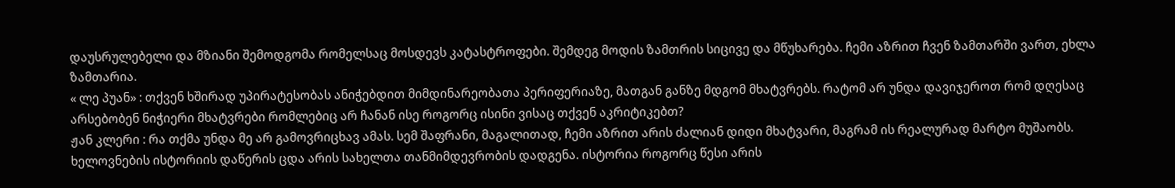დაუსრულებელი და მზიანი შემოდგომა რომელსაც მოსდევს კატასტროფები. შემდეგ მოდის ზამთრის სიცივე და მწუხარება. ჩემი აზრით ჩვენ ზამთარში ვართ, ეხლა ზამთარია.
« ლე პუან» : თქვენ ხშირად უპირატესობას ანიჭებდით მიმდინარეობათა პერიფერიაზე, მათგან განზე მდგომ მხატვრებს. რატომ არ უნდა დავიჯეროთ რომ დღესაც არსებობენ ნიჭიერი მხატვრები რომლებიც არ ჩანან ისე როგორც ისინი ვისაც თქვენ აკრიტიკებთ?
ჟან კლერი : რა თქმა უნდა მე არ გამოვრიცხავ ამას. სემ შაფრანი, მაგალითად, ჩემი აზრით არის ძალიან დიდი მხატვარი, მაგრამ ის რეალურად მარტო მუშაობს. ხელოვნების ისტორიის დაწერის ცდა არის სახელთა თანმიმდევრობის დადგენა. ისტორია როგორც წესი არის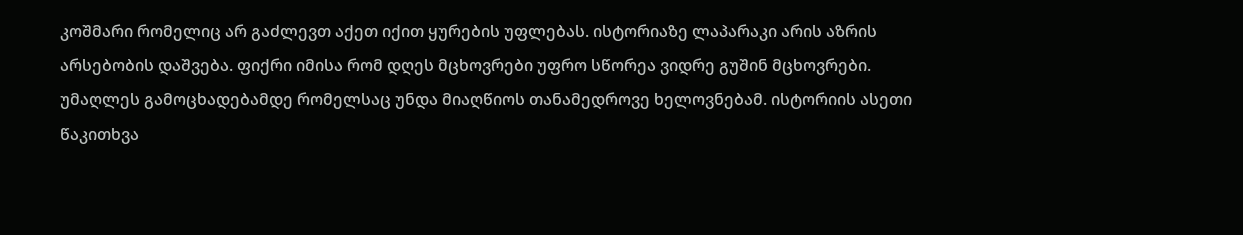კოშმარი რომელიც არ გაძლევთ აქეთ იქით ყურების უფლებას. ისტორიაზე ლაპარაკი არის აზრის არსებობის დაშვება. ფიქრი იმისა რომ დღეს მცხოვრები უფრო სწორეა ვიდრე გუშინ მცხოვრები. უმაღლეს გამოცხადებამდე რომელსაც უნდა მიაღწიოს თანამედროვე ხელოვნებამ. ისტორიის ასეთი წაკითხვა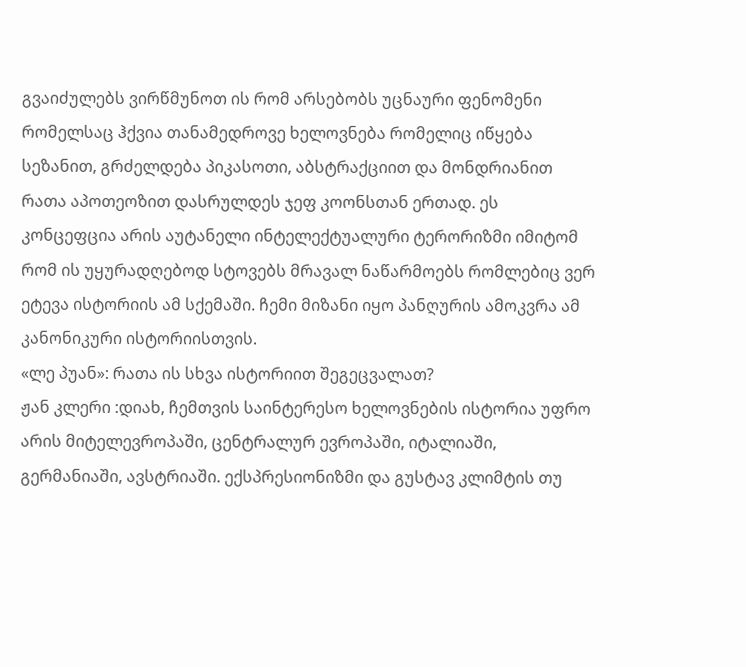გვაიძულებს ვირწმუნოთ ის რომ არსებობს უცნაური ფენომენი რომელსაც ჰქვია თანამედროვე ხელოვნება რომელიც იწყება სეზანით, გრძელდება პიკასოთი, აბსტრაქციით და მონდრიანით რათა აპოთეოზით დასრულდეს ჯეფ კოონსთან ერთად. ეს კონცეფცია არის აუტანელი ინტელექტუალური ტერორიზმი იმიტომ რომ ის უყურადღებოდ სტოვებს მრავალ ნაწარმოებს რომლებიც ვერ ეტევა ისტორიის ამ სქემაში. ჩემი მიზანი იყო პანღურის ამოკვრა ამ კანონიკური ისტორიისთვის.
«ლე პუან»: რათა ის სხვა ისტორიით შეგეცვალათ?
ჟან კლერი :დიახ, ჩემთვის საინტერესო ხელოვნების ისტორია უფრო არის მიტელევროპაში, ცენტრალურ ევროპაში, იტალიაში, გერმანიაში, ავსტრიაში. ექსპრესიონიზმი და გუსტავ კლიმტის თუ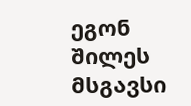ეგონ შილეს მსგავსი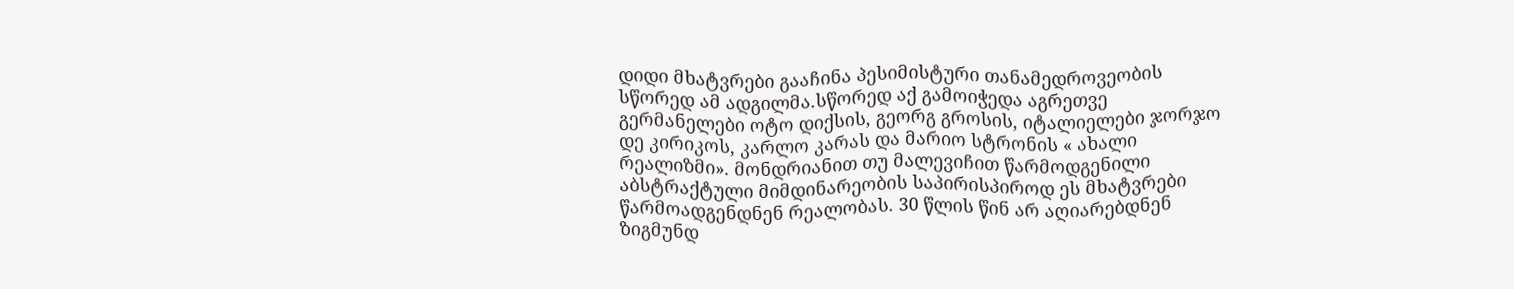დიდი მხატვრები გააჩინა პესიმისტური თანამედროვეობის სწორედ ამ ადგილმა.სწორედ აქ გამოიჭედა აგრეთვე გერმანელები ოტო დიქსის, გეორგ გროსის, იტალიელები ჯორჯო დე კირიკოს, კარლო კარას და მარიო სტრონის « ახალი რეალიზმი». მონდრიანით თუ მალევიჩით წარმოდგენილი აბსტრაქტული მიმდინარეობის საპირისპიროდ ეს მხატვრები წარმოადგენდნენ რეალობას. 30 წლის წინ არ აღიარებდნენ ზიგმუნდ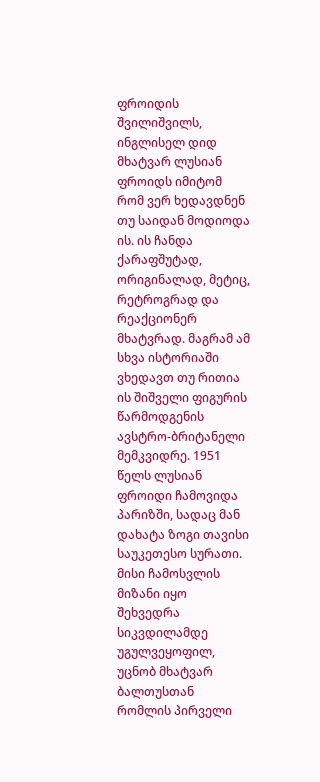ფროიდის შვილიშვილს, ინგლისელ დიდ მხატვარ ლუსიან ფროიდს იმიტომ რომ ვერ ხედავდნენ თუ საიდან მოდიოდა ის. ის ჩანდა ქარაფშუტად, ორიგინალად, მეტიც, რეტროგრად და რეაქციონერ მხატვრად. მაგრამ ამ სხვა ისტორიაში ვხედავთ თუ რითია ის შიშველი ფიგურის წარმოდგენის ავსტრო-ბრიტანელი მემკვიდრე. 1951 წელს ლუსიან ფროიდი ჩამოვიდა პარიზში, სადაც მან დახატა ზოგი თავისი საუკეთესო სურათი. მისი ჩამოსვლის მიზანი იყო შეხვედრა სიკვდილამდე უგულვეყოფილ, უცნობ მხატვარ ბალთუსთან რომლის პირველი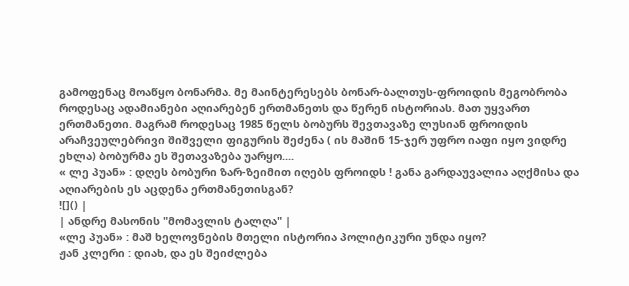გამოფენაც მოაწყო ბონარმა. მე მაინტერესებს ბონარ-ბალთუს-ფროიდის მეგობრობა როდესაც ადამიანები აღიარებენ ერთმანეთს და წერენ ისტორიას. მათ უყვართ ერთმანეთი. მაგრამ როდესაც 1985 წელს ბობურს შევთავაზე ლუსიან ფროიდის არაჩვეულებრივი შიშველი ფიგურის შეძენა ( ის მაშინ 15-ჯერ უფრო იაფი იყო ვიდრე ეხლა) ბობურმა ეს შეთავაზება უარყო....
« ლე პუან» : დღეს ბობური ზარ-ზეიმით იღებს ფროიდს ! განა გარდაუვალია აღქმისა და აღიარების ეს აცდენა ერთმანეთისგან?
![]() |
| ანდრე მასონის "მომავლის ტალღა" |
«ლე პუან» : მაშ ხელოვნების მთელი ისტორია პოლიტიკური უნდა იყო?
ჟან კლერი : დიახ, და ეს შეიძლება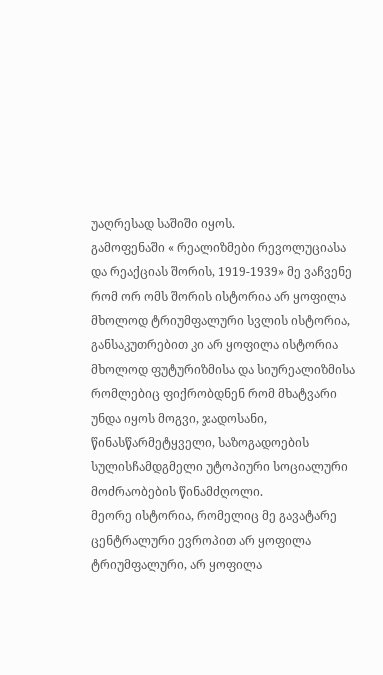უაღრესად საშიში იყოს.
გამოფენაში « რეალიზმები რევოლუციასა და რეაქციას შორის, 1919-1939» მე ვაჩვენე რომ ორ ომს შორის ისტორია არ ყოფილა მხოლოდ ტრიუმფალური სვლის ისტორია, განსაკუთრებით კი არ ყოფილა ისტორია მხოლოდ ფუტურიზმისა და სიურეალიზმისა რომლებიც ფიქრობდნენ რომ მხატვარი უნდა იყოს მოგვი, ჯადოსანი, წინასწარმეტყველი, საზოგადოების სულისჩამდგმელი უტოპიური სოციალური მოძრაობების წინამძღოლი.
მეორე ისტორია, რომელიც მე გავატარე ცენტრალური ევროპით არ ყოფილა ტრიუმფალური, არ ყოფილა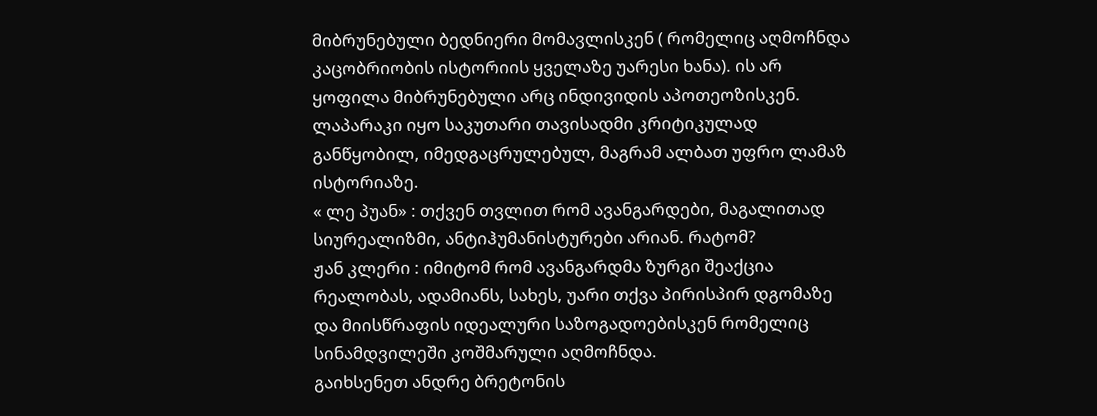მიბრუნებული ბედნიერი მომავლისკენ ( რომელიც აღმოჩნდა კაცობრიობის ისტორიის ყველაზე უარესი ხანა). ის არ ყოფილა მიბრუნებული არც ინდივიდის აპოთეოზისკენ. ლაპარაკი იყო საკუთარი თავისადმი კრიტიკულად განწყობილ, იმედგაცრულებულ, მაგრამ ალბათ უფრო ლამაზ ისტორიაზე.
« ლე პუან» : თქვენ თვლით რომ ავანგარდები, მაგალითად სიურეალიზმი, ანტიჰუმანისტურები არიან. რატომ?
ჟან კლერი : იმიტომ რომ ავანგარდმა ზურგი შეაქცია რეალობას, ადამიანს, სახეს, უარი თქვა პირისპირ დგომაზე და მიისწრაფის იდეალური საზოგადოებისკენ რომელიც სინამდვილეში კოშმარული აღმოჩნდა.
გაიხსენეთ ანდრე ბრეტონის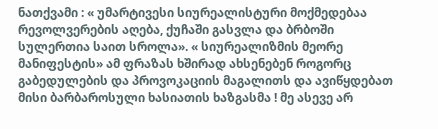ნათქვამი : « უმარტივესი სიურეალისტური მოქმედებაა რევოლვერების აღება, ქუჩაში გასვლა და ბრბოში სულერთია საით სროლა». « სიურეალიზმის მეორე მანიფესტის» ამ ფრაზას ხშირად ახსენებენ როგორც გაბედულების და პროვოკაციის მაგალითს და ავიწყდებათ მისი ბარბაროსული ხასიათის ხაზგასმა ! მე ასევე არ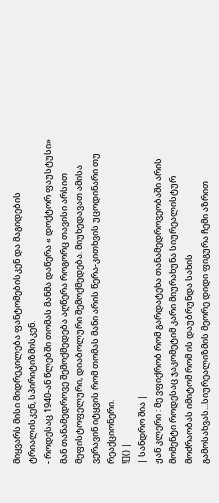მიყვარს მისი მიდრეკილება ფანტომებისკენ და მაგიდების ტრიალისკენ, სპირიტიზმისკენ.
- როდესაც 1940-ან წლებში თომას მანმა დაწერა « დოქტორ ფაუსტუსი» მან თანამედროვე შემოქმედება აღწერა როგორც თავისი არსით მეფისტოფელური, დიაბოლური შემოქმედება. მიუხედავათ ამისა ვერავინ იტყვის რომ თომას მანი არის წერა-კითხვის უცოდინარი თუ რეაქციონერი.
![]() |
| სანდრო შია |
ჟან კლერი : მე ვფიქრობ რომ გარდატეხა თანამედროვეობაში არის მომენტი როდესაც ჯაკომეტიმ კარი მიურახუნა სიურეალისტურ მოძრაობას იმიტომ რომ ის დაუბრუნდა სახის გამოსახვას...სიურეალიზმის მეორე დიდი ფიგურა ჩემი აზრით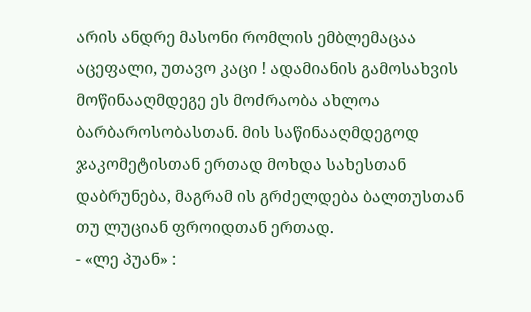არის ანდრე მასონი რომლის ემბლემაცაა აცეფალი, უთავო კაცი ! ადამიანის გამოსახვის მოწინააღმდეგე ეს მოძრაობა ახლოა ბარბაროსობასთან. მის საწინააღმდეგოდ ჯაკომეტისთან ერთად მოხდა სახესთან დაბრუნება, მაგრამ ის გრძელდება ბალთუსთან თუ ლუციან ფროიდთან ერთად.
- «ლე პუან» :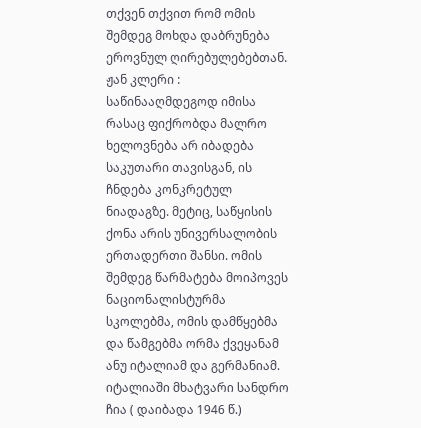თქვენ თქვით რომ ომის შემდეგ მოხდა დაბრუნება ეროვნულ ღირებულებებთან.
ჟან კლერი :
საწინააღმდეგოდ იმისა რასაც ფიქრობდა მალრო ხელოვნება არ იბადება საკუთარი თავისგან, ის ჩნდება კონკრეტულ ნიადაგზე. მეტიც, საწყისის ქონა არის უნივერსალობის ერთადერთი შანსი. ომის შემდეგ წარმატება მოიპოვეს ნაციონალისტურმა სკოლებმა, ომის დამწყებმა და წამგებმა ორმა ქვეყანამ ანუ იტალიამ და გერმანიამ. იტალიაში მხატვარი სანდრო ჩია ( დაიბადა 1946 წ.)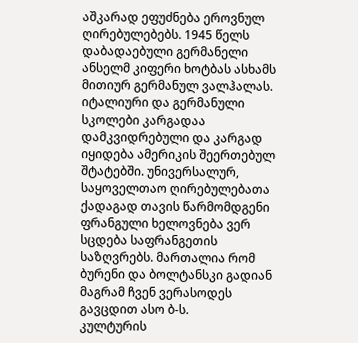აშკარად ეფუძნება ეროვნულ ღირებულებებს. 1945 წელს დაბადაებული გერმანელი ანსელმ კიფერი ხოტბას ასხამს მითიურ გერმანულ ვალჰალას. იტალიური და გერმანული სკოლები კარგადაა დამკვიდრებული და კარგად იყიდება ამერიკის შეერთებულ შტატებში. უნივერსალურ, საყოველთაო ღირებულებათა ქადაგად თავის წარმომდგენი ფრანგული ხელოვნება ვერ სცდება საფრანგეთის საზღვრებს. მართალია რომ ბურენი და ბოლტანსკი გადიან მაგრამ ჩვენ ვერასოდეს გავცდით ასო ბ-ს.
კულტურის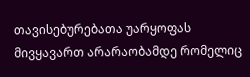თავისებურებათა უარყოფას მივყავართ არარაობამდე რომელიც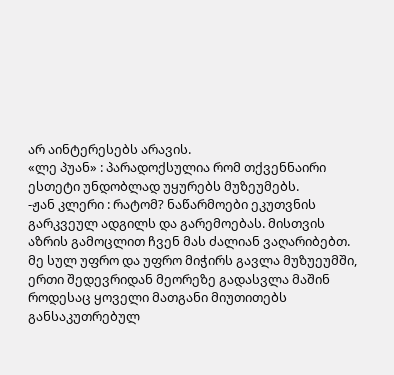არ აინტერესებს არავის.
«ლე პუან» : პარადოქსულია რომ თქვენნაირი ესთეტი უნდობლად უყურებს მუზეუმებს.
-ჟან კლერი : რატომ? ნაწარმოები ეკუთვნის გარკვეულ ადგილს და გარემოებას. მისთვის აზრის გამოცლით ჩვენ მას ძალიან ვაღარიბებთ. მე სულ უფრო და უფრო მიჭირს გავლა მუზუეუმში, ერთი შედევრიდან მეორეზე გადასვლა მაშინ როდესაც ყოველი მათგანი მიუთითებს განსაკუთრებულ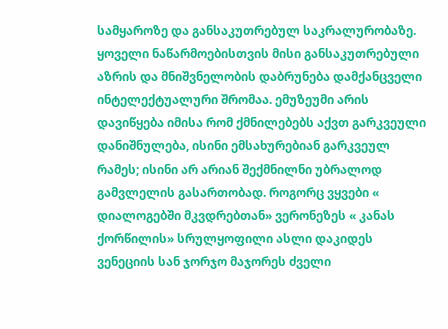სამყაროზე და განსაკუთრებულ საკრალურობაზე. ყოველი ნაწარმოებისთვის მისი განსაკუთრებული აზრის და მნიშვნელობის დაბრუნება დამქანცველი ინტელექტუალური შრომაა. ემუზეუმი არის დავიწყება იმისა რომ ქმნილებებს აქვთ გარკვეული დანიშნულება, ისინი ემსახურებიან გარკვეულ რამეს; ისინი არ არიან შექმნილნი უბრალოდ გამვლელის გასართობად. როგორც ვყვები « დიალოგებში მკვდრებთან» ვერონეზეს « კანას ქორწილის» სრულყოფილი ასლი დაკიდეს ვენეციის სან ჯორჯო მაჯორეს ძველი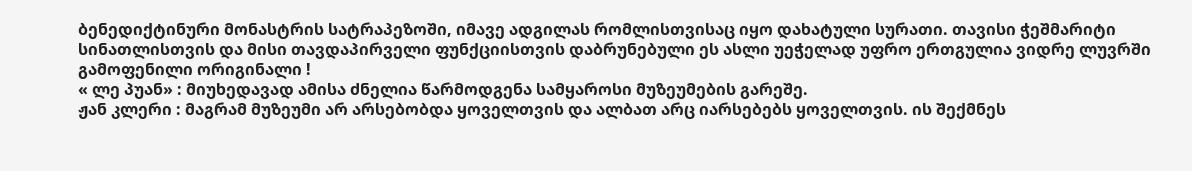ბენედიქტინური მონასტრის სატრაპეზოში, იმავე ადგილას რომლისთვისაც იყო დახატული სურათი. თავისი ჭეშმარიტი სინათლისთვის და მისი თავდაპირველი ფუნქციისთვის დაბრუნებული ეს ასლი უეჭელად უფრო ერთგულია ვიდრე ლუვრში გამოფენილი ორიგინალი !
« ლე პუან» : მიუხედავად ამისა ძნელია წარმოდგენა სამყაროსი მუზეუმების გარეშე.
ჟან კლერი : მაგრამ მუზეუმი არ არსებობდა ყოველთვის და ალბათ არც იარსებებს ყოველთვის. ის შექმნეს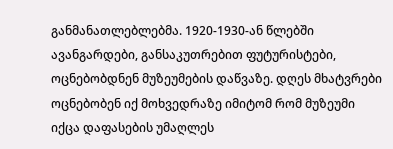განმანათლებლებმა. 1920-1930-ან წლებში ავანგარდები, განსაკუთრებით ფუტურისტები, ოცნებობდნენ მუზეუმების დაწვაზე. დღეს მხატვრები ოცნებობენ იქ მოხვედრაზე იმიტომ რომ მუზეუმი იქცა დაფასების უმაღლეს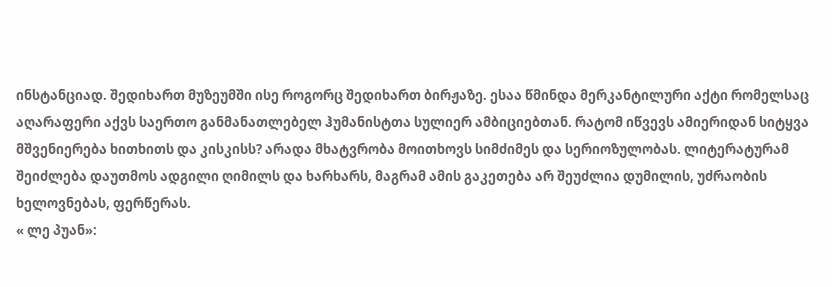ინსტანციად. შედიხართ მუზეუმში ისე როგორც შედიხართ ბირჟაზე. ესაა წმინდა მერკანტილური აქტი რომელსაც აღარაფერი აქვს საერთო განმანათლებელ ჰუმანისტთა სულიერ ამბიციებთან. რატომ იწვევს ამიერიდან სიტყვა მშვენიერება ხითხითს და კისკისს? არადა მხატვრობა მოითხოვს სიმძიმეს და სერიოზულობას. ლიტერატურამ შეიძლება დაუთმოს ადგილი ღიმილს და ხარხარს, მაგრამ ამის გაკეთება არ შეუძლია დუმილის, უძრაობის ხელოვნებას, ფერწერას.
« ლე პუან»: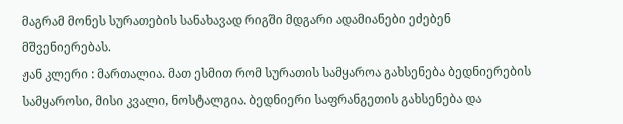მაგრამ მონეს სურათების სანახავად რიგში მდგარი ადამიანები ეძებენ მშვენიერებას.
ჟან კლერი : მართალია. მათ ესმით რომ სურათის სამყაროა გახსენება ბედნიერების სამყაროსი, მისი კვალი, ნოსტალგია. ბედნიერი საფრანგეთის გახსენება და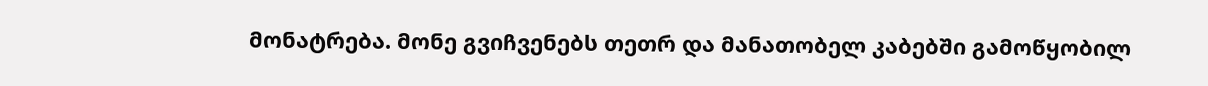მონატრება. მონე გვიჩვენებს თეთრ და მანათობელ კაბებში გამოწყობილ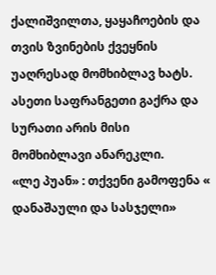ქალიშვილთა, ყაყაჩოების და თვის ზვინების ქვეყნის უაღრესად მომხიბლავ ხატს. ასეთი საფრანგეთი გაქრა და სურათი არის მისი მომხიბლავი ანარეკლი.
«ლე პუან» : თქვენი გამოფენა « დანაშაული და სასჯელი»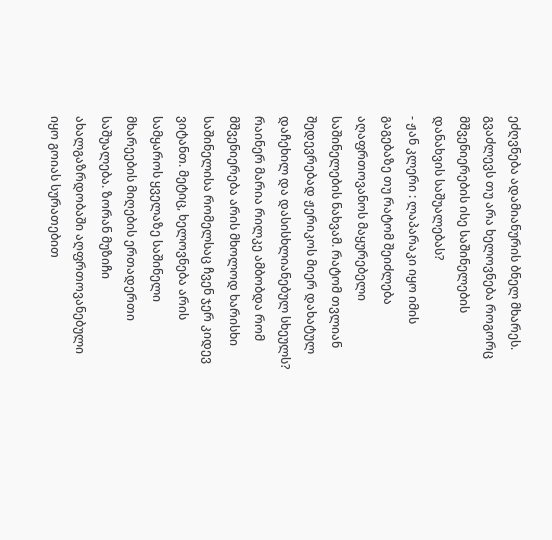ეძღვნება ადამიანურის ბნელ მხარეს. გვაძლევს თუ არა ხელოვნება როგორც მშვენიერების ისე საშინელების დანახვის საშუალებას?
- ჟან კლერი : ლაპარაკი იყო იმის გაგებაზე თუ რატომ შეიძლება აღაფრთოვანოს მაყურებელი საშინელების ნახვამ. რატომ თვლიან შედევრებად ჟერიკოს მიერ დახატულ დაჩეხილ და დასისხლიანებულ სხეულს? რაინერ მარია რილკე ამბობდა რომ მშვენიერება არის მხოლოდ ხარისხი საშინელისა რომელსაც ჩვენ ჯერ კიდევ ვიტანთ. მეტიც, ხელოვნება არის სამყაროს ყველაზე საშინელი მხარეების მიღების ერთადერთი საშუალება. ზორან მუზიჩი ახალგაზრდობაში აღფრთოვანებული იყო გოიას სურათებით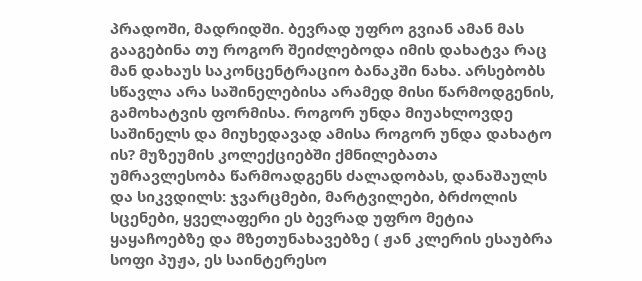პრადოში, მადრიდში. ბევრად უფრო გვიან ამან მას გააგებინა თუ როგორ შეიძლებოდა იმის დახატვა რაც მან დახაუს საკონცენტრაციო ბანაკში ნახა. არსებობს სწავლა არა საშინელებისა არამედ მისი წარმოდგენის, გამოხატვის ფორმისა. როგორ უნდა მიუახლოვდე საშინელს და მიუხედავად ამისა როგორ უნდა დახატო ის? მუზეუმის კოლექციებში ქმნილებათა უმრავლესობა წარმოადგენს ძალადობას, დანაშაულს და სიკვდილს: ჯვარცმები, მარტვილები, ბრძოლის სცენები, ყველაფერი ეს ბევრად უფრო მეტია ყაყაჩოებზე და მზეთუნახავებზე ( ჟან კლერის ესაუბრა სოფი პუჟა, ეს საინტერესო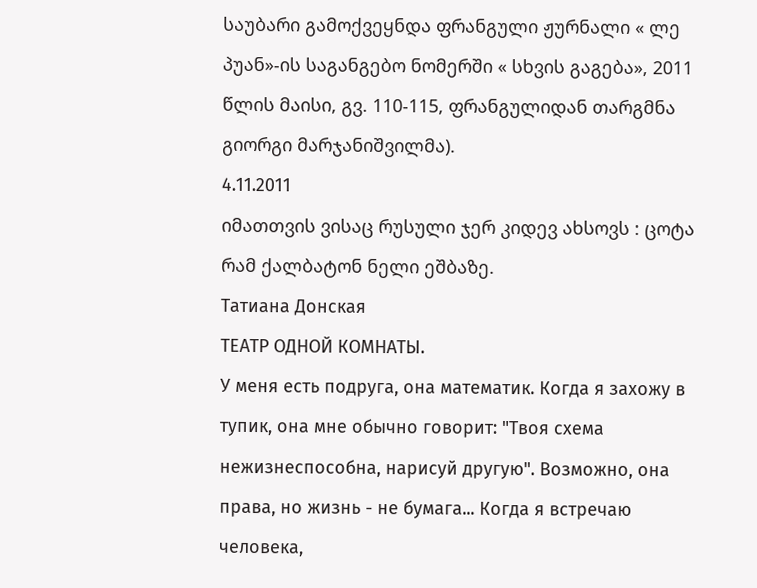საუბარი გამოქვეყნდა ფრანგული ჟურნალი « ლე პუან»-ის საგანგებო ნომერში « სხვის გაგება», 2011 წლის მაისი, გვ. 110-115, ფრანგულიდან თარგმნა გიორგი მარჯანიშვილმა).
4.11.2011
იმათთვის ვისაც რუსული ჯერ კიდევ ახსოვს : ცოტა რამ ქალბატონ ნელი ეშბაზე.
Татиана Донская
ТЕАТР ОДНОЙ КОМНАТЫ.
У меня есть подруга, она математик. Когда я захожу в тупик, она мне обычно говорит: "Твоя схема нежизнеспособна, нарисуй другую". Возможно, она права, но жизнь - не бумага... Когда я встречаю человека,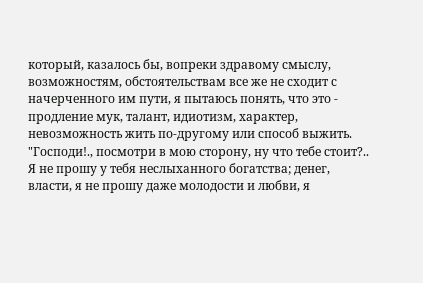который, казалось бы, вопреки здравому смыслу, возможностям, обстоятельствам все же не сходит с начерченного им пути, я пытаюсь понять, что это - продление мук, талант, идиотизм, характер, невозможность жить по-другому или способ выжить.
"Господи!., посмотри в мою сторону, ну что тебе стоит?.. Я не прошу у тебя неслыханного богатства; денег, власти, я не прошу даже молодости и любви, я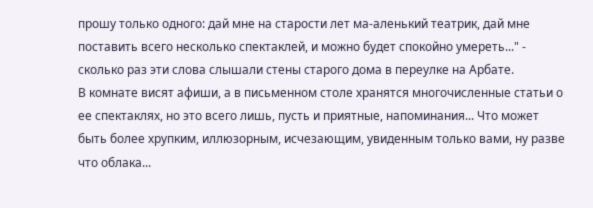прошу только одного: дай мне на старости лет ма-аленький театрик, дай мне поставить всего несколько спектаклей, и можно будет спокойно умереть..." - сколько раз эти слова слышали стены старого дома в переулке на Арбате.
В комнате висят афиши, а в письменном столе хранятся многочисленные статьи о ее спектаклях, но это всего лишь, пусть и приятные, напоминания... Что может быть более хрупким, иллюзорным, исчезающим, увиденным только вами, ну разве что облака...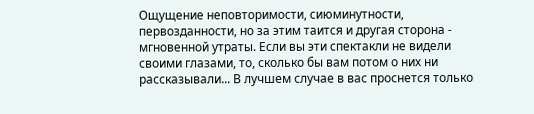Ощущение неповторимости, сиюминутности, первозданности, но за этим таится и другая сторона - мгновенной утраты. Если вы эти спектакли не видели своими глазами, то, сколько бы вам потом о них ни рассказывали... В лучшем случае в вас проснется только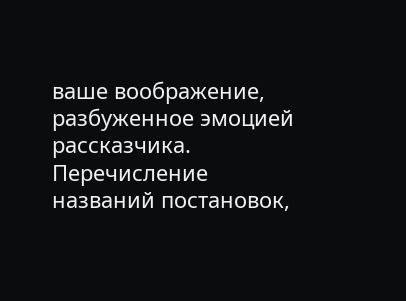ваше воображение, разбуженное эмоцией рассказчика. Перечисление названий постановок,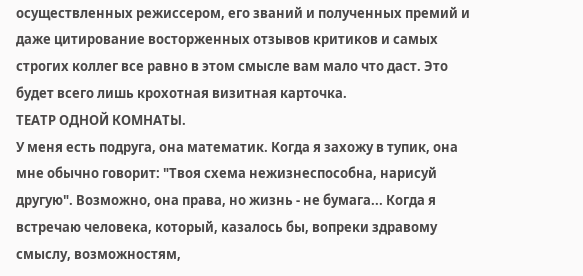осуществленных режиссером, его званий и полученных премий и даже цитирование восторженных отзывов критиков и самых строгих коллег все равно в этом смысле вам мало что даст. Это будет всего лишь крохотная визитная карточка.
ТЕАТР ОДНОЙ КОМНАТЫ.
У меня есть подруга, она математик. Когда я захожу в тупик, она мне обычно говорит: "Твоя схема нежизнеспособна, нарисуй другую". Возможно, она права, но жизнь - не бумага... Когда я встречаю человека, который, казалось бы, вопреки здравому смыслу, возможностям,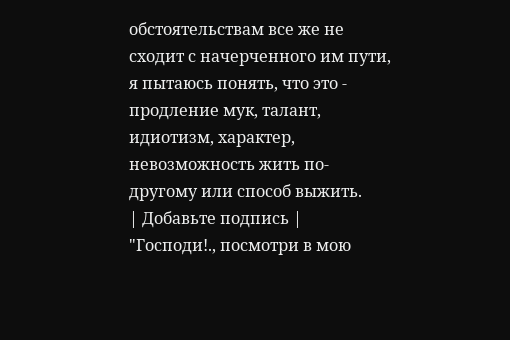обстоятельствам все же не сходит с начерченного им пути, я пытаюсь понять, что это - продление мук, талант, идиотизм, характер, невозможность жить по-другому или способ выжить.
| Добавьте подпись |
"Господи!., посмотри в мою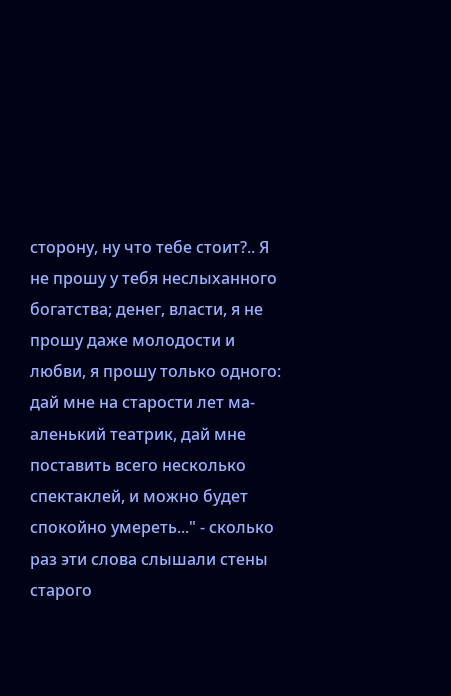сторону, ну что тебе стоит?.. Я не прошу у тебя неслыханного богатства; денег, власти, я не прошу даже молодости и любви, я прошу только одного: дай мне на старости лет ма-аленький театрик, дай мне поставить всего несколько спектаклей, и можно будет спокойно умереть..." - сколько раз эти слова слышали стены старого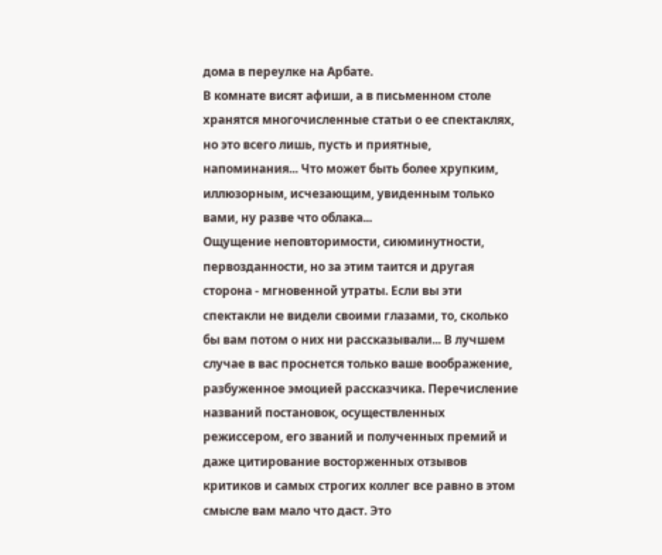дома в переулке на Арбате.
В комнате висят афиши, а в письменном столе хранятся многочисленные статьи о ее спектаклях, но это всего лишь, пусть и приятные, напоминания... Что может быть более хрупким, иллюзорным, исчезающим, увиденным только вами, ну разве что облака...
Ощущение неповторимости, сиюминутности, первозданности, но за этим таится и другая сторона - мгновенной утраты. Если вы эти спектакли не видели своими глазами, то, сколько бы вам потом о них ни рассказывали... В лучшем случае в вас проснется только ваше воображение, разбуженное эмоцией рассказчика. Перечисление названий постановок, осуществленных режиссером, его званий и полученных премий и даже цитирование восторженных отзывов критиков и самых строгих коллег все равно в этом смысле вам мало что даст. Это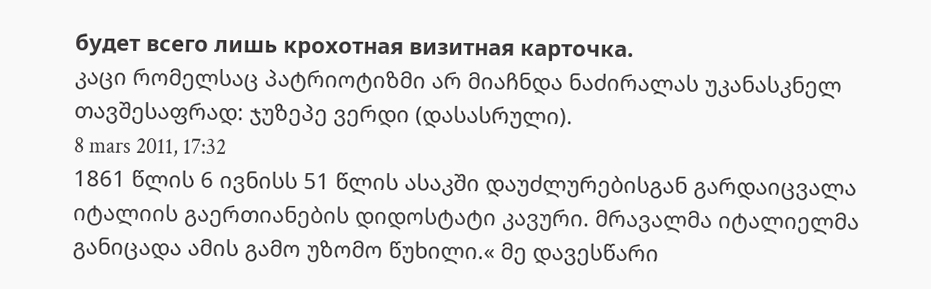будет всего лишь крохотная визитная карточка.
კაცი რომელსაც პატრიოტიზმი არ მიაჩნდა ნაძირალას უკანასკნელ თავშესაფრად: ჯუზეპე ვერდი (დასასრული).
8 mars 2011, 17:32
1861 წლის 6 ივნისს 51 წლის ასაკში დაუძლურებისგან გარდაიცვალა იტალიის გაერთიანების დიდოსტატი კავური. მრავალმა იტალიელმა განიცადა ამის გამო უზომო წუხილი.« მე დავესწარი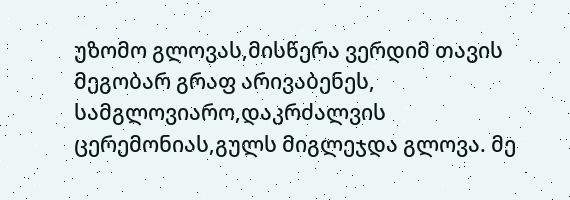უზომო გლოვას,მისწერა ვერდიმ თავის მეგობარ გრაფ არივაბენეს, სამგლოვიარო,დაკრძალვის ცერემონიას,გულს მიგლეჯდა გლოვა. მე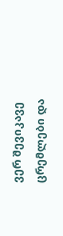ვერ შევიკავე ცრემლები და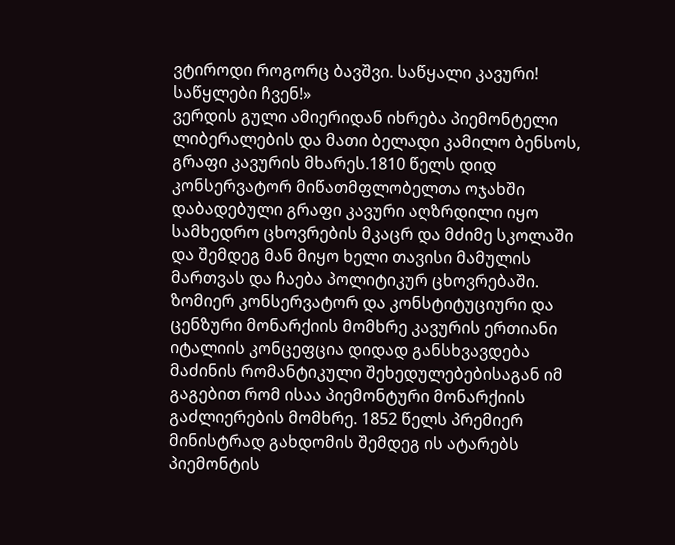ვტიროდი როგორც ბავშვი. საწყალი კავური! საწყლები ჩვენ!»
ვერდის გული ამიერიდან იხრება პიემონტელი ლიბერალების და მათი ბელადი კამილო ბენსოს, გრაფი კავურის მხარეს.1810 წელს დიდ კონსერვატორ მიწათმფლობელთა ოჯახში დაბადებული გრაფი კავური აღზრდილი იყო სამხედრო ცხოვრების მკაცრ და მძიმე სკოლაში და შემდეგ მან მიყო ხელი თავისი მამულის მართვას და ჩაება პოლიტიკურ ცხოვრებაში.
ზომიერ კონსერვატორ და კონსტიტუციური და ცენზური მონარქიის მომხრე კავურის ერთიანი იტალიის კონცეფცია დიდად განსხვავდება მაძინის რომანტიკული შეხედულებებისაგან იმ გაგებით რომ ისაა პიემონტური მონარქიის გაძლიერების მომხრე. 1852 წელს პრემიერ მინისტრად გახდომის შემდეგ ის ატარებს პიემონტის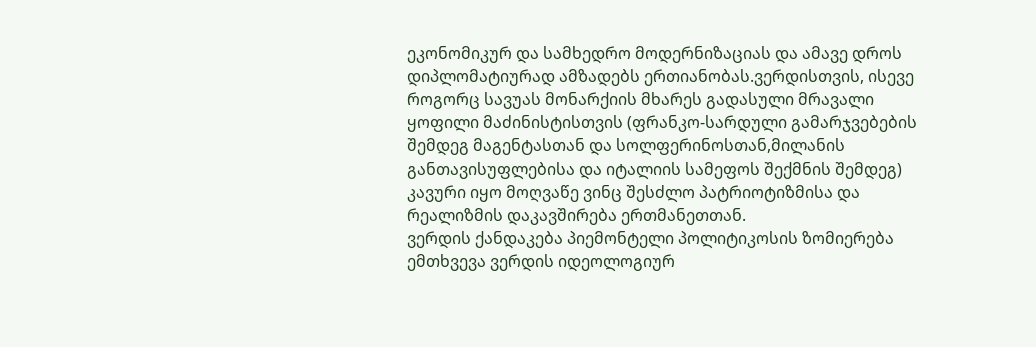ეკონომიკურ და სამხედრო მოდერნიზაციას და ამავე დროს დიპლომატიურად ამზადებს ერთიანობას.ვერდისთვის, ისევე როგორც სავუას მონარქიის მხარეს გადასული მრავალი ყოფილი მაძინისტისთვის (ფრანკო-სარდული გამარჯვებების შემდეგ მაგენტასთან და სოლფერინოსთან,მილანის განთავისუფლებისა და იტალიის სამეფოს შექმნის შემდეგ) კავური იყო მოღვაწე ვინც შესძლო პატრიოტიზმისა და რეალიზმის დაკავშირება ერთმანეთთან.
ვერდის ქანდაკება პიემონტელი პოლიტიკოსის ზომიერება ემთხვევა ვერდის იდეოლოგიურ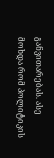განვითარებას. ასე მოხდა რომ პოლიტიკის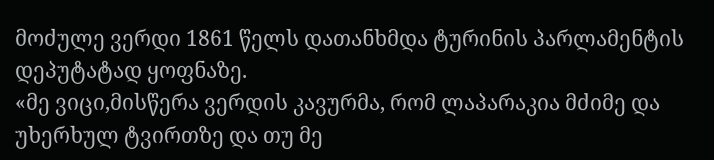მოძულე ვერდი 1861 წელს დათანხმდა ტურინის პარლამენტის დეპუტატად ყოფნაზე.
«მე ვიცი,მისწერა ვერდის კავურმა, რომ ლაპარაკია მძიმე და უხერხულ ტვირთზე და თუ მე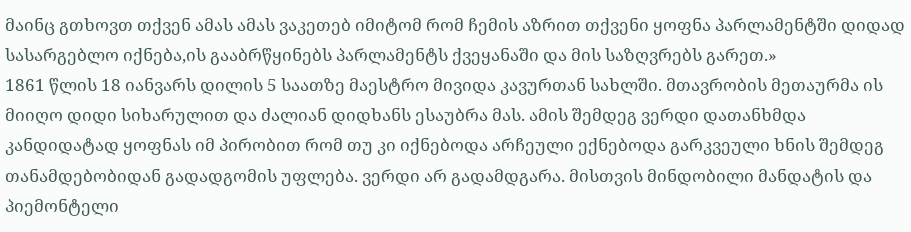მაინც გთხოვთ თქვენ ამას ამას ვაკეთებ იმიტომ რომ ჩემის აზრით თქვენი ყოფნა პარლამენტში დიდად სასარგებლო იქნება,ის გააბრწყინებს პარლამენტს ქვეყანაში და მის საზღვრებს გარეთ.»
1861 წლის 18 იანვარს დილის 5 საათზე მაესტრო მივიდა კავურთან სახლში. მთავრობის მეთაურმა ის მიიღო დიდი სიხარულით და ძალიან დიდხანს ესაუბრა მას. ამის შემდეგ ვერდი დათანხმდა კანდიდატად ყოფნას იმ პირობით რომ თუ კი იქნებოდა არჩეული ექნებოდა გარკვეული ხნის შემდეგ თანამდებობიდან გადადგომის უფლება. ვერდი არ გადამდგარა. მისთვის მინდობილი მანდატის და პიემონტელი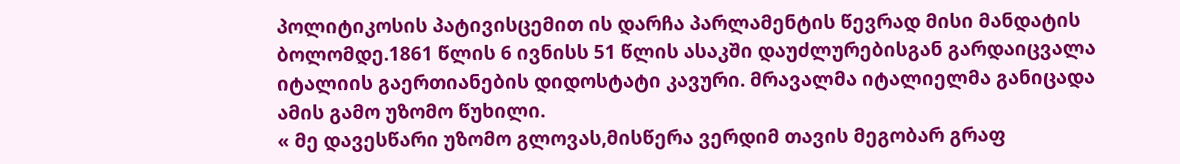პოლიტიკოსის პატივისცემით ის დარჩა პარლამენტის წევრად მისი მანდატის ბოლომდე.1861 წლის 6 ივნისს 51 წლის ასაკში დაუძლურებისგან გარდაიცვალა იტალიის გაერთიანების დიდოსტატი კავური. მრავალმა იტალიელმა განიცადა ამის გამო უზომო წუხილი.
« მე დავესწარი უზომო გლოვას,მისწერა ვერდიმ თავის მეგობარ გრაფ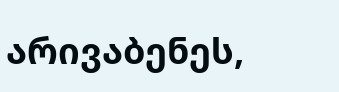არივაბენეს,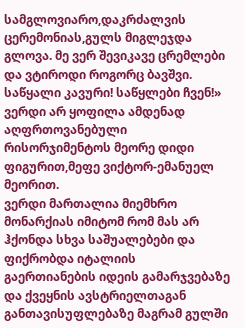სამგლოვიარო,დაკრძალვის ცერემონიას,გულს მიგლეჯდა გლოვა. მე ვერ შევიკავე ცრემლები და ვტიროდი როგორც ბავშვი. საწყალი კავური! საწყლები ჩვენ!»
ვერდი არ ყოფილა ამდენად აღფრთოვანებული რისორჯიმენტოს მეორე დიდი ფიგურით,მეფე ვიქტორ-ემანუელ მეორით.
ვერდი მართალია მიემხრო მონარქიას იმიტომ რომ მას არ ჰქონდა სხვა საშუალებები და ფიქრობდა იტალიის გაერთიანების იდეის გამარჯვებაზე და ქვეყნის ავსტრიელთაგან განთავისუფლებაზე მაგრამ გულში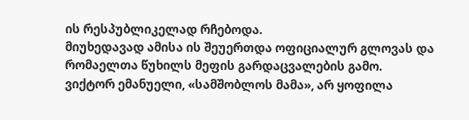ის რესპუბლიკელად რჩებოდა.
მიუხედავად ამისა ის შეუერთდა ოფიციალურ გლოვას და რომაელთა წუხილს მეფის გარდაცვალების გამო.
ვიქტორ ემანუელი, «სამშობლოს მამა», არ ყოფილა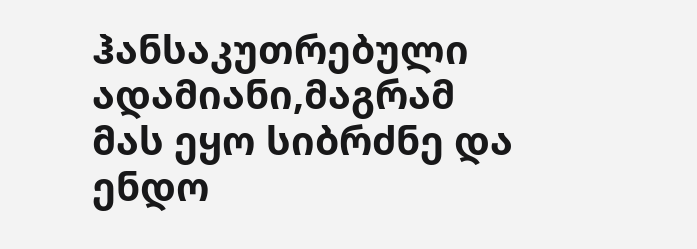ჰანსაკუთრებული ადამიანი,მაგრამ მას ეყო სიბრძნე და ენდო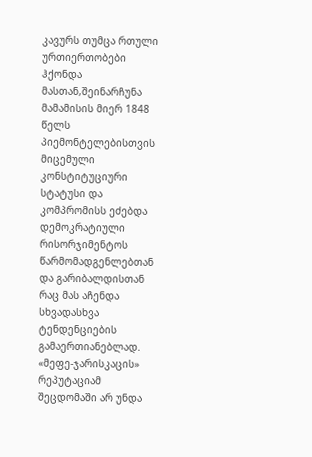კავურს თუმცა რთული ურთიერთობები ჰქონდა მასთან,შეინარჩუნა მამამისის მიერ 1848 წელს პიემონტელებისთვის მიცემული კონსტიტუციური სტატუსი და კომპრომისს ეძებდა დემოკრატიული რისორჯიმენტოს წარმომადგენლებთან და გარიბალდისთან რაც მას აჩენდა სხვადასხვა ტენდენციების გამაერთიანებლად. «მეფე-ჯარისკაცის» რეპუტაციამ შეცდომაში არ უნდა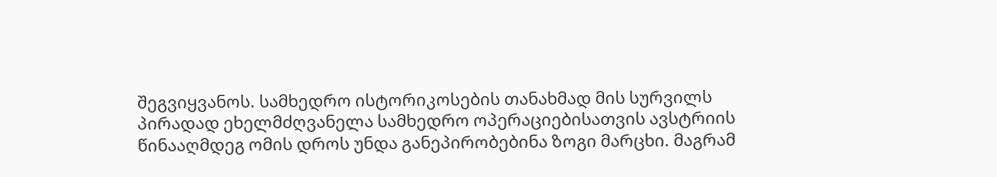შეგვიყვანოს. სამხედრო ისტორიკოსების თანახმად მის სურვილს პირადად ეხელმძღვანელა სამხედრო ოპერაციებისათვის ავსტრიის წინააღმდეგ ომის დროს უნდა განეპირობებინა ზოგი მარცხი. მაგრამ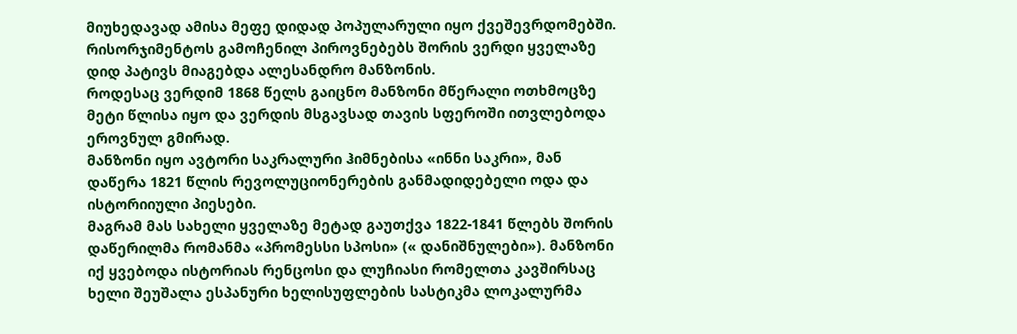მიუხედავად ამისა მეფე დიდად პოპულარული იყო ქვეშევრდომებში.
რისორჯიმენტოს გამოჩენილ პიროვნებებს შორის ვერდი ყველაზე დიდ პატივს მიაგებდა ალესანდრო მანზონის.
როდესაც ვერდიმ 1868 წელს გაიცნო მანზონი მწერალი ოთხმოცზე მეტი წლისა იყო და ვერდის მსგავსად თავის სფეროში ითვლებოდა ეროვნულ გმირად.
მანზონი იყო ავტორი საკრალური ჰიმნებისა «ინნი საკრი», მან დაწერა 1821 წლის რევოლუციონერების განმადიდებელი ოდა და ისტორიიული პიესები.
მაგრამ მას სახელი ყველაზე მეტად გაუთქვა 1822-1841 წლებს შორის დაწერილმა რომანმა «პრომესსი სპოსი» (« დანიშნულები»). მანზონი იქ ყვებოდა ისტორიას რენცოსი და ლუჩიასი რომელთა კავშირსაც ხელი შეუშალა ესპანური ხელისუფლების სასტიკმა ლოკალურმა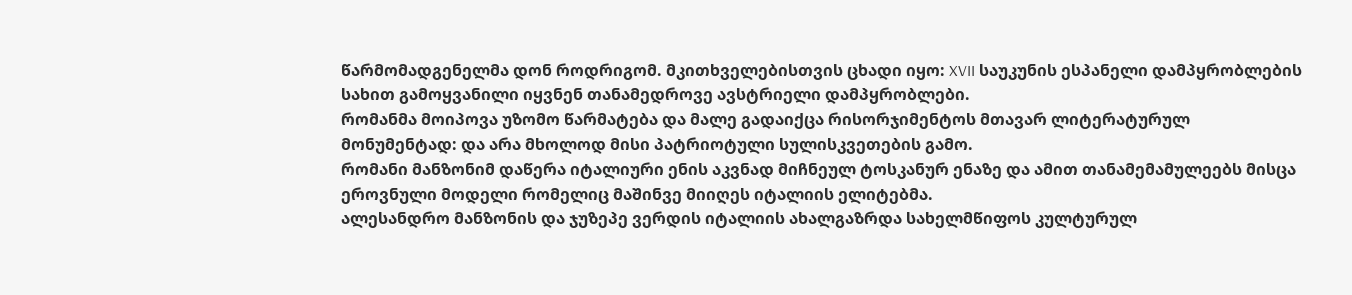წარმომადგენელმა დონ როდრიგომ. მკითხველებისთვის ცხადი იყო: XVII საუკუნის ესპანელი დამპყრობლების სახით გამოყვანილი იყვნენ თანამედროვე ავსტრიელი დამპყრობლები.
რომანმა მოიპოვა უზომო წარმატება და მალე გადაიქცა რისორჯიმენტოს მთავარ ლიტერატურულ მონუმენტად: და არა მხოლოდ მისი პატრიოტული სულისკვეთების გამო.
რომანი მანზონიმ დაწერა იტალიური ენის აკვნად მიჩნეულ ტოსკანურ ენაზე და ამით თანამემამულეებს მისცა ეროვნული მოდელი რომელიც მაშინვე მიიღეს იტალიის ელიტებმა.
ალესანდრო მანზონის და ჯუზეპე ვერდის იტალიის ახალგაზრდა სახელმწიფოს კულტურულ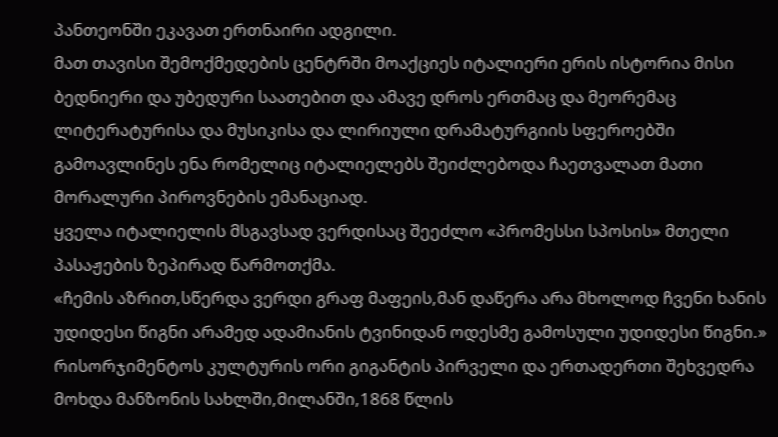პანთეონში ეკავათ ერთნაირი ადგილი.
მათ თავისი შემოქმედების ცენტრში მოაქციეს იტალიერი ერის ისტორია მისი ბედნიერი და უბედური საათებით და ამავე დროს ერთმაც და მეორემაც ლიტერატურისა და მუსიკისა და ლირიული დრამატურგიის სფეროებში გამოავლინეს ენა რომელიც იტალიელებს შეიძლებოდა ჩაეთვალათ მათი მორალური პიროვნების ემანაციად.
ყველა იტალიელის მსგავსად ვერდისაც შეეძლო «პრომესსი სპოსის» მთელი პასაჟების ზეპირად წარმოთქმა.
«ჩემის აზრით,სწერდა ვერდი გრაფ მაფეის,მან დაწერა არა მხოლოდ ჩვენი ხანის უდიდესი წიგნი არამედ ადამიანის ტვინიდან ოდესმე გამოსული უდიდესი წიგნი.»
რისორჯიმენტოს კულტურის ორი გიგანტის პირველი და ერთადერთი შეხვედრა მოხდა მანზონის სახლში,მილანში,1868 წლის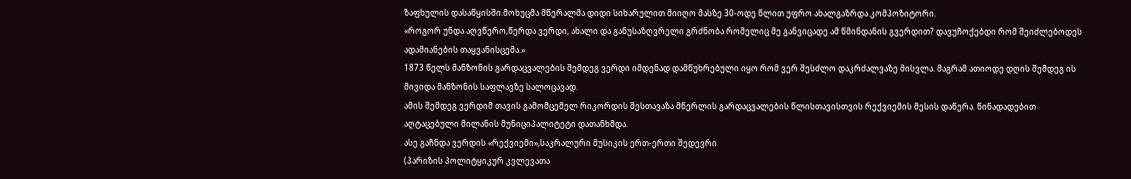ზაფხულის დასაწყისში.მოხუცმა მწერალმა დიდი სიხარულით მიიღო მასზე 30-ოდე წლით უფრო ახალგაზრდა კომპოზიტორი.
«როგორ უნდა აღვწერო,წერდა ვერდი, ახალი და განუსაზღვრელი გრძნობა რომელიც მე განვიცადე ამ წმინდანის გვერდით? დავუჩოქებდი რომ შეიძლებოდეს ადამიანების თაყვანისცემა.»
1873 წელს მანზონის გარდაცვალების შემდეგ ვერდი იმდენად დამწუხრებული იყო რომ ვერ შესძლო დაკრძალვაზე მისვლა. მაგრამ ათიოდე დღის შემდეგ ის მივიდა მანზონის საფლავზე სალოცავად.
ამის შემდეგ ვერდიმ თავის გამომცემელ რიკორდის შესთავაზა მწერლის გარდაცვალების წლისთავისთვის რექვიემის მესის დაწერა. წინადადებით აღტაცებული მილანის მუნიციპალიტეტი დათანხმდა.
ასე გაჩნდა ვერდის «რექვიემი»,საკრალური მუსიკის ერთ-ერთი შედევრი
(პარიზის პოლიტყიკურ კვლევათა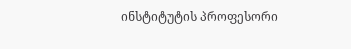ინსტიტუტის პროფესორი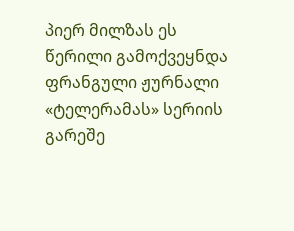პიერ მილზას ეს წერილი გამოქვეყნდა ფრანგული ჟურნალი «ტელერამას» სერიის გარეშე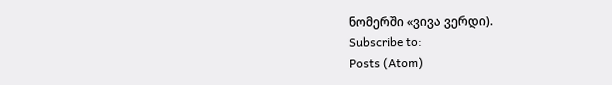ნომერში «ვივა ვერდი).
Subscribe to:
Posts (Atom)